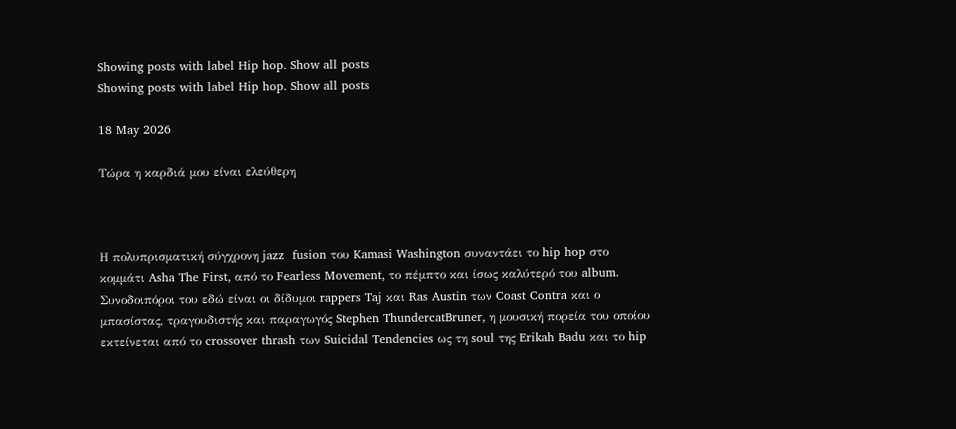Showing posts with label Hip hop. Show all posts
Showing posts with label Hip hop. Show all posts

18 May 2026

Τώρα η καρδιά μου είναι ελεύθερη



Η πολυπρισματική σύγχρονη jazz  fusion του Kamasi Washington συναντάει το hip hop στο κομμάτι Asha The First, από το Fearless Movement, το πέμπτο και ίσως καλύτερό του album. Συνοδοιπόροι του εδώ είναι οι δίδυμοι rappers Taj και Ras Austin των Coast Contra και ο μπασίστας, τραγουδιστής και παραγωγός Stephen ThundercatBruner, η μουσική πορεία του οποίου εκτείνεται από το crossover thrash των Suicidal Tendencies ως τη soul της Erikah Badu και το hip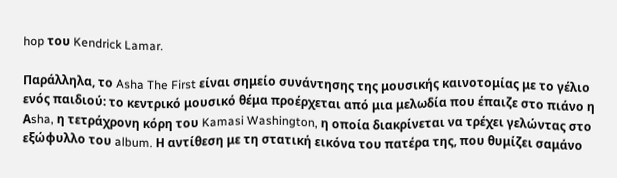hop του Kendrick Lamar.

Παράλληλα, το Asha The First είναι σημείο συνάντησης της μουσικής καινοτομίας με το γέλιο ενός παιδιού: το κεντρικό μουσικό θέμα προέρχεται από μια μελωδία που έπαιζε στο πιάνο η Αsha, η τετράχρονη κόρη του Kamasi Washington, η οποία διακρίνεται να τρέχει γελώντας στο εξώφυλλο του album. Η αντίθεση με τη στατική εικόνα του πατέρα της, που θυμίζει σαμάνο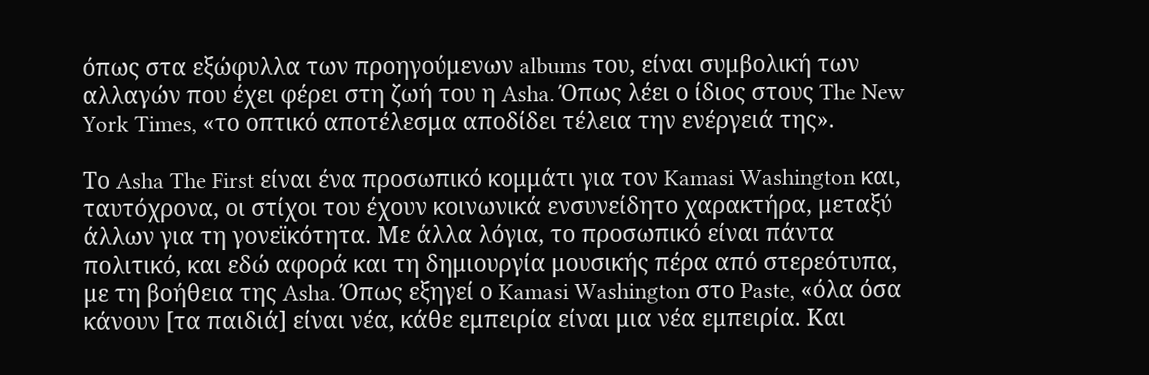όπως στα εξώφυλλα των προηγούμενων albums του, είναι συμβολική των αλλαγών που έχει φέρει στη ζωή του η Asha. Όπως λέει ο ίδιος στους The New York Times, «το οπτικό αποτέλεσμα αποδίδει τέλεια την ενέργειά της».

Το Asha The First είναι ένα προσωπικό κομμάτι για τον Kamasi Washington και, ταυτόχρονα, οι στίχοι του έχουν κοινωνικά ενσυνείδητο χαρακτήρα, μεταξύ άλλων για τη γονεϊκότητα. Με άλλα λόγια, το προσωπικό είναι πάντα πολιτικό, και εδώ αφορά και τη δημιουργία μουσικής πέρα από στερεότυπα, με τη βοήθεια της Asha. Όπως εξηγεί ο Kamasi Washington στο Paste, «όλα όσα κάνουν [τα παιδιά] είναι νέα, κάθε εμπειρία είναι μια νέα εμπειρία. Και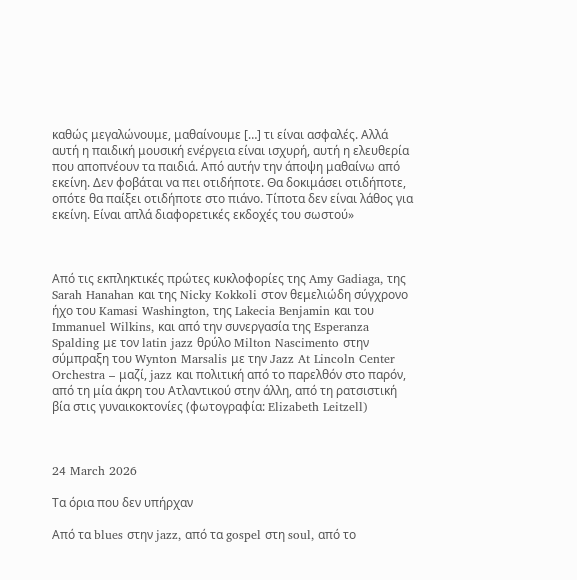καθώς μεγαλώνουμε, μαθαίνουμε […] τι είναι ασφαλές. Αλλά αυτή η παιδική μουσική ενέργεια είναι ισχυρή, αυτή η ελευθερία που αποπνέουν τα παιδιά. Από αυτήν την άποψη μαθαίνω από εκείνη. Δεν φοβάται να πει οτιδήποτε. Θα δοκιμάσει οτιδήποτε, οπότε θα παίξει οτιδήποτε στο πιάνο. Τίποτα δεν είναι λάθος για εκείνη. Είναι απλά διαφορετικές εκδοχές του σωστού»



Από τις εκπληκτικές πρώτες κυκλοφορίες της Amy Gadiaga, της Sarah Hanahan και της Nicky Kokkoli στον θεμελιώδη σύγχρονο ήχο του Kamasi Washington, της Lakecia Benjamin και του Immanuel Wilkins, και από την συνεργασία της Esperanza Spalding με τον latin jazz θρύλο Milton Nascimento στην σύμπραξη του Wynton Marsalis με την Jazz At Lincoln Center Orchestra – μαζί, jazz και πολιτική από το παρελθόν στο παρόν, από τη μία άκρη του Ατλαντικού στην άλλη, από τη ρατσιστική βία στις γυναικοκτονίες (φωτογραφία: Elizabeth Leitzell)



24 March 2026

Τα όρια που δεν υπήρχαν

Από τα blues στην jazz, από τα gospel στη soul, από το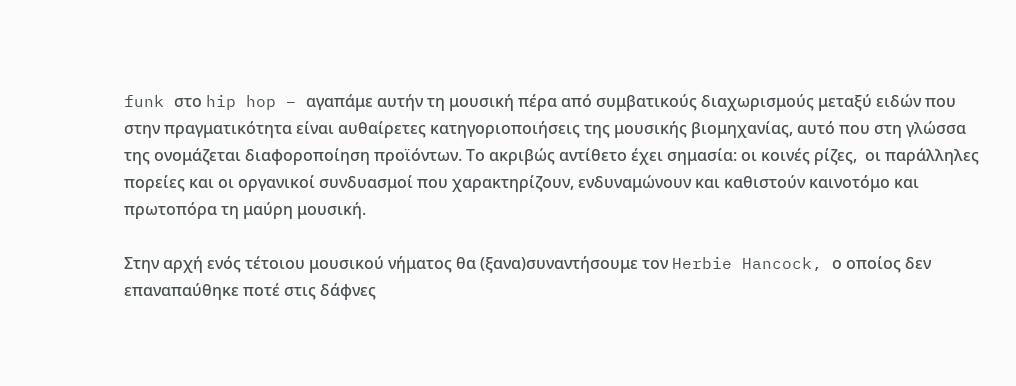funk στο hip hop – αγαπάμε αυτήν τη μουσική πέρα από συμβατικούς διαχωρισμούς μεταξύ ειδών που στην πραγματικότητα είναι αυθαίρετες κατηγοριοποιήσεις της μουσικής βιομηχανίας, αυτό που στη γλώσσα της ονομάζεται διαφοροποίηση προϊόντων. Το ακριβώς αντίθετο έχει σημασία: οι κοινές ρίζες,  οι παράλληλες πορείες και οι οργανικοί συνδυασμοί που χαρακτηρίζουν, ενδυναμώνουν και καθιστούν καινοτόμο και πρωτοπόρα τη μαύρη μουσική.

Στην αρχή ενός τέτοιου μουσικού νήματος θα (ξανα)συναντήσουμε τον Herbie Hancock, ο οποίος δεν επαναπαύθηκε ποτέ στις δάφνες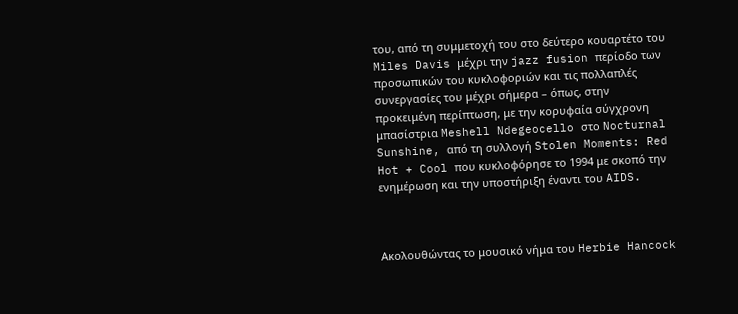του, από τη συμμετοχή του στο δεύτερο κουαρτέτο του Miles Davis μέχρι την jazz fusion περίοδο των προσωπικών του κυκλοφοριών και τις πολλαπλές συνεργασίες του μέχρι σήμερα – όπως, στην προκειμένη περίπτωση, με την κορυφαία σύγχρονη μπασίστρια Meshell Ndegeocello στο Nocturnal Sunshine, από τη συλλογή Stolen Moments: Red Hot + Cool που κυκλοφόρησε το 1994 με σκοπό την ενημέρωση και την υποστήριξη έναντι του AIDS.



Ακολουθώντας το μουσικό νήμα του Herbie Hancock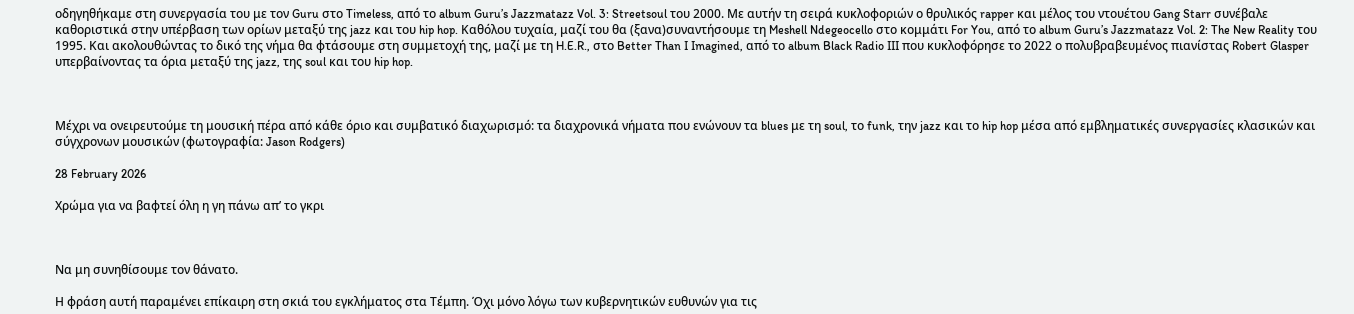οδηγηθήκαμε στη συνεργασία του με τον Guru στο Timeless, από το album Guru’s Jazzmatazz Vol. 3: Streetsoul του 2000. Με αυτήν τη σειρά κυκλοφοριών ο θρυλικός rapper και μέλος του ντουέτου Gang Starr συνέβαλε καθοριστικά στην υπέρβαση των ορίων μεταξύ της jazz και του hip hop. Καθόλου τυχαία, μαζί του θα (ξανα)συναντήσουμε τη Meshell Ndegeocello στο κομμάτι For You, από το album Guru’s Jazzmatazz Vol. 2: The New Reality του 1995. Και ακολουθώντας το δικό της νήμα θα φτάσουμε στη συμμετοχή της, μαζί με τη H.E.R., στο Better Than I Imagined, από το album Black Radio III που κυκλοφόρησε το 2022 ο πολυβραβευμένος πιανίστας Robert Glasper υπερβαίνοντας τα όρια μεταξύ της jazz, της soul και του hip hop.



Μέχρι να ονειρευτούμε τη μουσική πέρα από κάθε όριο και συμβατικό διαχωρισμό: τα διαχρονικά νήματα που ενώνουν τα blues με τη soul, το funk, την jazz και το hip hop μέσα από εμβληματικές συνεργασίες κλασικών και σύγχρονων μουσικών (φωτογραφία: Jason Rodgers)

28 February 2026

Χρώμα για να βαφτεί όλη η γη πάνω απ’ το γκρι



Να μη συνηθίσουμε τον θάνατο.

Η φράση αυτή παραμένει επίκαιρη στη σκιά του εγκλήματος στα Τέμπη. Όχι μόνο λόγω των κυβερνητικών ευθυνών για τις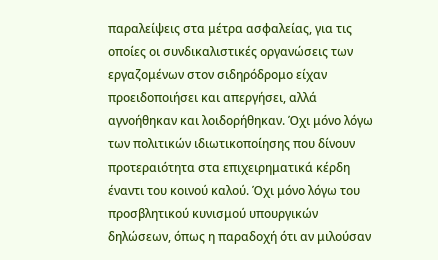παραλείψεις στα μέτρα ασφαλείας, για τις οποίες οι συνδικαλιστικές οργανώσεις των εργαζομένων στον σιδηρόδρομο είχαν προειδοποιήσει και απεργήσει, αλλά αγνοήθηκαν και λοιδορήθηκαν. Όχι μόνο λόγω των πολιτικών ιδιωτικοποίησης που δίνουν προτεραιότητα στα επιχειρηματικά κέρδη έναντι του κοινού καλού. Όχι μόνο λόγω του προσβλητικού κυνισμού υπουργικών δηλώσεων, όπως η παραδοχή ότι αν μιλούσαν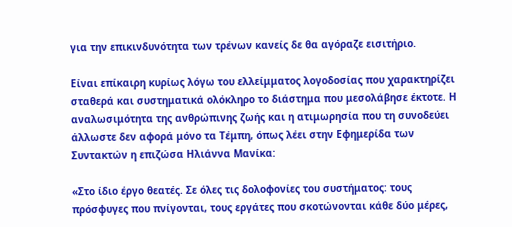για την επικινδυνότητα των τρένων κανείς δε θα αγόραζε εισιτήριο.

Είναι επίκαιρη κυρίως λόγω του ελλείμματος λογοδοσίας που χαρακτηρίζει σταθερά και συστηματικά ολόκληρο το διάστημα που μεσολάβησε έκτοτε. Η αναλωσιμότητα της ανθρώπινης ζωής και η ατιμωρησία που τη συνοδεύει άλλωστε δεν αφορά μόνο τα Τέμπη, όπως λέει στην Εφημερίδα των Συντακτών η επιζώσα Ηλιάννα Μανίκα:

«Στο ίδιο έργο θεατές. Σε όλες τις δολοφονίες του συστήματος: τους πρόσφυγες που πνίγονται, τους εργάτες που σκοτώνονται κάθε δύο μέρες,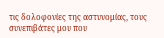τις δολοφονίες της αστυνομίας, τους συνεπιβάτες μου που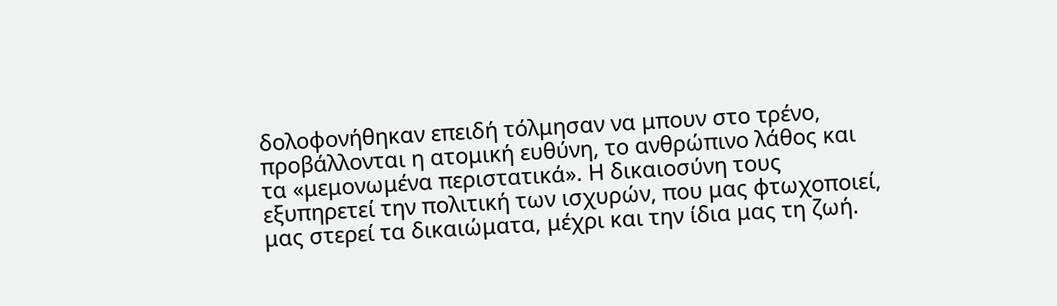δολοφονήθηκαν επειδή τόλμησαν να μπουν στο τρένο, προβάλλονται η ατομική ευθύνη, το ανθρώπινο λάθος και τα «μεμονωμένα περιστατικά». Η δικαιοσύνη τους εξυπηρετεί την πολιτική των ισχυρών, που μας φτωχοποιεί, μας στερεί τα δικαιώματα, μέχρι και την ίδια μας τη ζωή.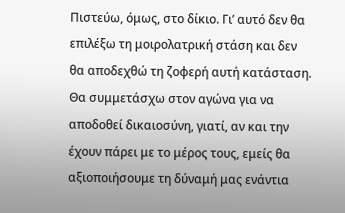Πιστεύω, όμως, στο δίκιο. Γι’ αυτό δεν θα επιλέξω τη μοιρολατρική στάση και δεν θα αποδεχθώ τη ζοφερή αυτή κατάσταση. Θα συμμετάσχω στον αγώνα για να αποδοθεί δικαιοσύνη, γιατί, αν και την έχουν πάρει με το μέρος τους, εμείς θα αξιοποιήσουμε τη δύναμή μας ενάντια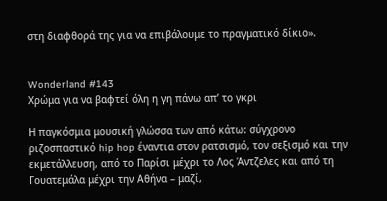στη διαφθορά της για να επιβάλουμε το πραγματικό δίκιο».


Wonderland #143
Χρώμα για να βαφτεί όλη η γη πάνω απ’ το γκρι

Η παγκόσμια μουσική γλώσσα των από κάτω: σύγχρονο ριζοσπαστικό hip hop έναντια στον ρατσισμό, τον σεξισμό και την εκμετάλλευση, από το Παρίσι μέχρι το Λος Άντζελες και από τη Γουατεμάλα μέχρι την Αθήνα – μαζί,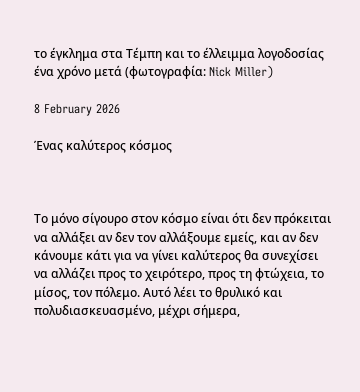το έγκλημα στα Τέμπη και το έλλειμμα λογοδοσίας ένα χρόνο μετά (φωτογραφία: Nick Miller)

8 February 2026

Ένας καλύτερος κόσμος



Το μόνο σίγουρο στον κόσμο είναι ότι δεν πρόκειται να αλλάξει αν δεν τον αλλάξουμε εμείς, και αν δεν κάνουμε κάτι για να γίνει καλύτερος θα συνεχίσει να αλλάζει προς το χειρότερο, προς τη φτώχεια, το μίσος, τον πόλεμο. Αυτό λέει το θρυλικό και πολυδιασκευασμένο, μέχρι σήμερα,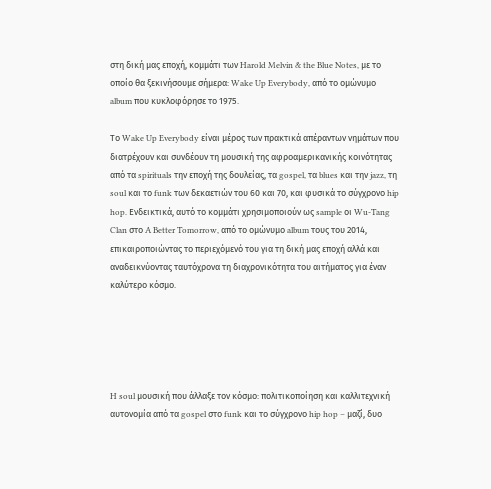στη δική μας εποχή, κομμάτι των Harold Melvin & the Blue Notes, με το οποίο θα ξεκινήσουμε σήμερα: Wake Up Everybody, από το ομώνυμο album που κυκλοφόρησε το 1975.

Το Wake Up Everybody είναι μέρος των πρακτικά απέραντων νημάτων που διατρέχουν και συνδέουν τη μουσική της αφροαμερικανικής κοινότητας από τα spirituals την εποχή της δουλείας, τα gospel, τα blues και την jazz, τη soul και το funk των δεκαετιών του 60 και 70, και φυσικά το σύγχρονο hip hop. Ενδεικτικά, αυτό το κομμάτι χρησιμοποιούν ως sample οι Wu-Tang Clan στο A Better Tomorrow, από το ομώνυμο album τους του 2014, επικαιροποιώντας το περιεχόμενό του για τη δική μας εποχή αλλά και αναδεικνύοντας ταυτόχρονα τη διαχρονικότητα του αιτήματος για έναν καλύτερο κόσμο.





H soul μουσική που άλλαξε τον κόσμο: πολιτικοποίηση και καλλιτεχνική αυτονομία από τα gospel στο funk και το σύγχρονο hip hop – μαζί, δυο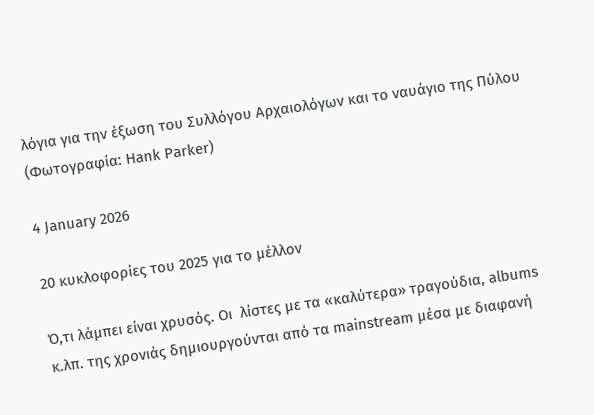λόγια για την έξωση του Συλλόγου Αρχαιολόγων και το ναυάγιο της Πύλου (Φωτογραφία: Hank Parker)

4 January 2026

20 κυκλοφορίες του 2025 για το μέλλον

Ό,τι λάμπει είναι χρυσός. Οι  λίστες με τα «καλύτερα» τραγούδια, albums κ.λπ. της χρονιάς δημιουργούνται από τα mainstream μέσα με διαφανή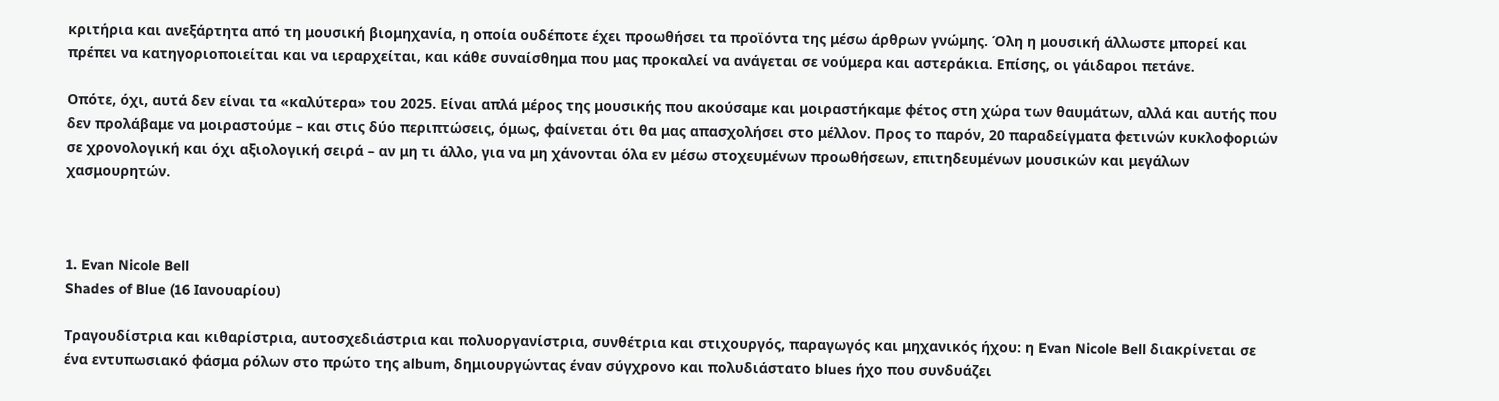κριτήρια και ανεξάρτητα από τη μουσική βιομηχανία, η οποία ουδέποτε έχει προωθήσει τα προϊόντα της μέσω άρθρων γνώμης. Όλη η μουσική άλλωστε μπορεί και πρέπει να κατηγοριοποιείται και να ιεραρχείται, και κάθε συναίσθημα που μας προκαλεί να ανάγεται σε νούμερα και αστεράκια. Επίσης, οι γάιδαροι πετάνε.

Οπότε, όχι, αυτά δεν είναι τα «καλύτερα» του 2025. Είναι απλά μέρος της μουσικής που ακούσαμε και μοιραστήκαμε φέτος στη χώρα των θαυμάτων, αλλά και αυτής που δεν προλάβαμε να μοιραστούμε – και στις δύο περιπτώσεις, όμως, φαίνεται ότι θα μας απασχολήσει στο μέλλον. Προς το παρόν, 20 παραδείγματα φετινών κυκλοφοριών σε χρονολογική και όχι αξιολογική σειρά – αν μη τι άλλο, για να μη χάνονται όλα εν μέσω στοχευμένων προωθήσεων, επιτηδευμένων μουσικών και μεγάλων χασμουρητών.



1. Evan Nicole Bell
Shades of Blue (16 Ιανουαρίου)

Τραγουδίστρια και κιθαρίστρια, αυτοσχεδιάστρια και πολυοργανίστρια, συνθέτρια και στιχουργός, παραγωγός και μηχανικός ήχου: η Evan Nicole Bell διακρίνεται σε ένα εντυπωσιακό φάσμα ρόλων στο πρώτο της album, δημιουργώντας έναν σύγχρονο και πολυδιάστατο blues ήχο που συνδυάζει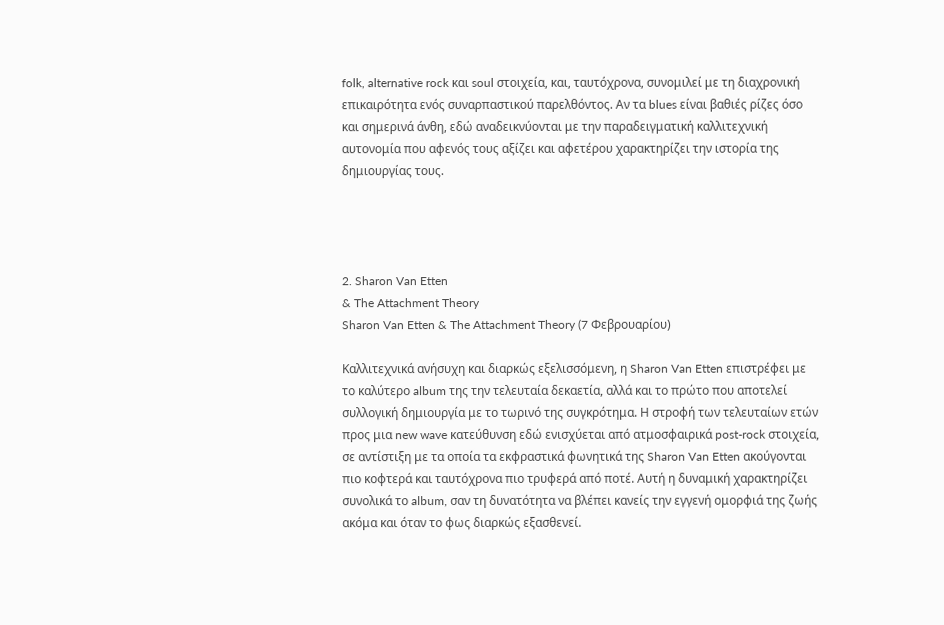folk, alternative rock και soul στοιχεία, και, ταυτόχρονα, συνομιλεί με τη διαχρονική επικαιρότητα ενός συναρπαστικού παρελθόντος. Αν τα blues είναι βαθιές ρίζες όσο και σημερινά άνθη, εδώ αναδεικνύονται με την παραδειγματική καλλιτεχνική αυτονομία που αφενός τους αξίζει και αφετέρου χαρακτηρίζει την ιστορία της δημιουργίας τους.




2. Sharon Van Etten
& The Attachment Theory
Sharon Van Etten & The Attachment Theory (7 Φεβρουαρίου)

Καλλιτεχνικά ανήσυχη και διαρκώς εξελισσόμενη, η Sharon Van Etten επιστρέφει με το καλύτερο album της την τελευταία δεκαετία, αλλά και το πρώτο που αποτελεί συλλογική δημιουργία με το τωρινό της συγκρότημα. Η στροφή των τελευταίων ετών προς μια new wave κατεύθυνση εδώ ενισχύεται από ατμοσφαιρικά post-rock στοιχεία, σε αντίστιξη με τα οποία τα εκφραστικά φωνητικά της Sharon Van Etten ακούγονται πιο κοφτερά και ταυτόχρονα πιο τρυφερά από ποτέ. Αυτή η δυναμική χαρακτηρίζει συνολικά το album, σαν τη δυνατότητα να βλέπει κανείς την εγγενή ομορφιά της ζωής ακόμα και όταν το φως διαρκώς εξασθενεί.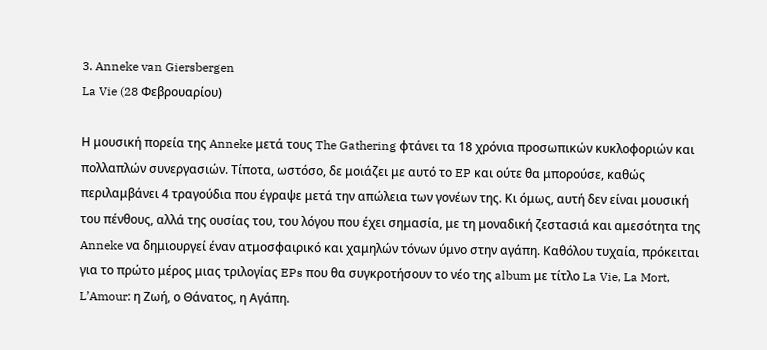3. Anneke van Giersbergen
La Vie (28 Φεβρουαρίου)

Η μουσική πορεία της Anneke μετά τους The Gathering φτάνει τα 18 χρόνια προσωπικών κυκλοφοριών και πολλαπλών συνεργασιών. Τίποτα, ωστόσο, δε μοιάζει με αυτό το EP και ούτε θα μπορούσε, καθώς περιλαμβάνει 4 τραγούδια που έγραψε μετά την απώλεια των γονέων της. Κι όμως, αυτή δεν είναι μουσική του πένθους, αλλά της ουσίας του, του λόγου που έχει σημασία, με τη μοναδική ζεστασιά και αμεσότητα της Anneke να δημιουργεί έναν ατμοσφαιρικό και χαμηλών τόνων ύμνο στην αγάπη. Καθόλου τυχαία, πρόκειται για το πρώτο μέρος μιας τριλογίας EPs που θα συγκροτήσουν το νέο της album με τίτλο La Vie, La Mort, L’Amour: η Ζωή, ο Θάνατος, η Αγάπη.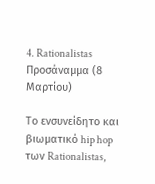4. Rationalistas
Προσάναμμα (8 Μαρτίου)

Το ενσυνείδητο και βιωματικό hip hop των Rationalistas,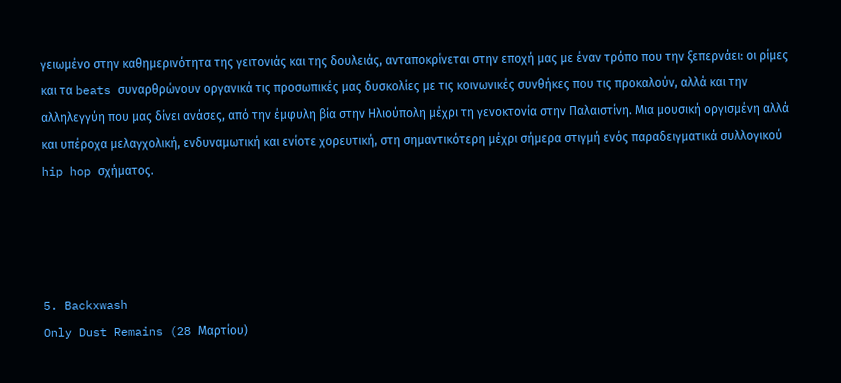γειωμένo στην καθημερινότητα της γειτονιάς και της δουλειάς, ανταποκρίνεται στην εποχή μας με έναν τρόπο που την ξεπερνάει: οι ρίμες και τα beats συναρθρώνουν οργανικά τις προσωπικές μας δυσκολίες με τις κοινωνικές συνθήκες που τις προκαλούν, αλλά και την αλληλεγγύη που μας δίνει ανάσες, από την έμφυλη βία στην Ηλιούπολη μέχρι τη γενοκτονία στην Παλαιστίνη. Μια μουσική οργισμένη αλλά και υπέροχα μελαγχολική, ενδυναμωτική και ενίοτε χορευτική, στη σημαντικότερη μέχρι σήμερα στιγμή ενός παραδειγματικά συλλογικού hip hop σχήματος.




5. Backxwash
Only Dust Remains (28 Mαρτίου)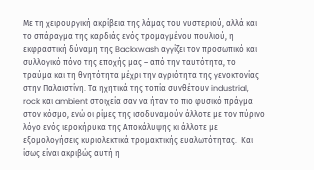Με τη χειρουργική ακρίβεια της λάμας του νυστεριού, αλλά και το σπάραγμα της καρδιάς ενός τρομαγμένου πουλιού, η εκφραστική δύναμη της Backxwash αγγίζει τον προσωπικό και συλλογικό πόνο της εποχής μας – από την ταυτότητα, το τραύμα και τη θνητότητα μέχρι την αγριότητα της γενοκτονίας στην Παλαιστίνη. Τα ηχητικά της τοπία συνθέτουν industrial, rock και ambient στοιχεία σαν να ήταν το πιο φυσικό πράγμα στον κόσμο, ενώ οι ρίμες της ισοδυναμούν άλλοτε με τον πύρινο λόγο ενός ιεροκήρυκα της Αποκάλυψης κι άλλοτε με εξομολογήσεις κυριολεκτικά τρομακτικής ευαλωτότητας.  Και ίσως είναι ακριβώς αυτή η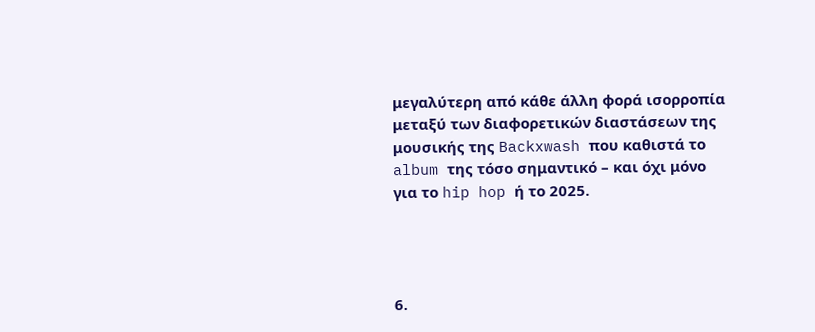μεγαλύτερη από κάθε άλλη φορά ισορροπία μεταξύ των διαφορετικών διαστάσεων της μουσικής της Backxwash που καθιστά το album της τόσο σημαντικό – και όχι μόνο για το hip hop ή το 2025.




6.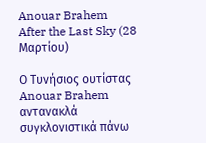Anouar Brahem
After the Last Sky (28 Mαρτίου)

Ο Τυνήσιος ουτίστας Anouar Brahem αντανακλά συγκλονιστικά πάνω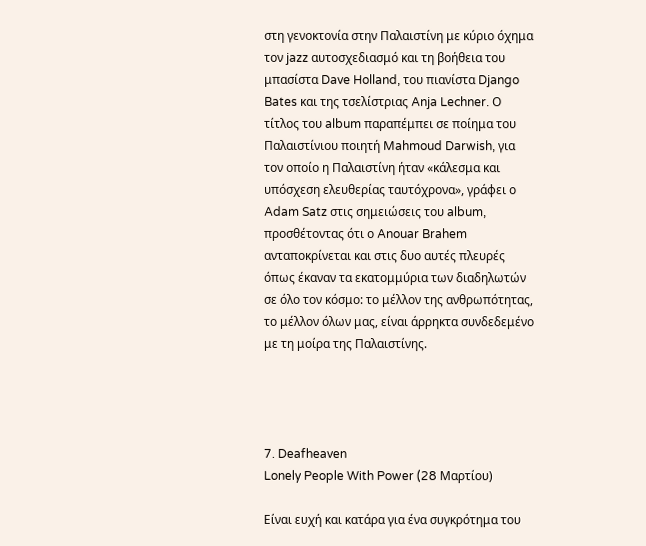στη γενοκτονία στην Παλαιστίνη με κύριο όχημα τον jazz αυτοσχεδιασμό και τη βοήθεια του μπασίστα Dave Holland, του πιανίστα Django Bates και της τσελίστριας Anja Lechner. Ο τίτλος του album παραπέμπει σε ποίημα του Παλαιστίνιου ποιητή Mahmoud Darwish, για τον οποίο η Παλαιστίνη ήταν «κάλεσμα και υπόσχεση ελευθερίας ταυτόχρονα», γράφει ο Adam Satz στις σημειώσεις του album, προσθέτοντας ότι ο Anouar Brahem ανταποκρίνεται και στις δυο αυτές πλευρές όπως έκαναν τα εκατομμύρια των διαδηλωτών σε όλο τον κόσμο: το μέλλον της ανθρωπότητας, το μέλλον όλων μας, είναι άρρηκτα συνδεδεμένο με τη μοίρα της Παλαιστίνης.




7. Deafheaven
Lonely People With Power (28 Μαρτίου)

Είναι ευχή και κατάρα για ένα συγκρότημα του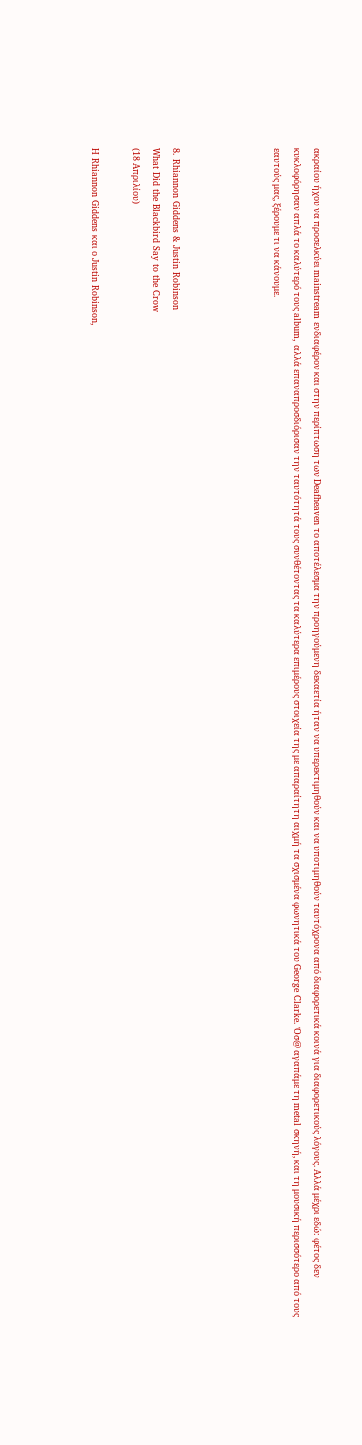ακραίου ήχου να προσελκύει mainstream ενδιαφέρον και στην περίπτωση των Deafheaven το αποτέλεσμα την προηγούμενη δεκαετία ήταν να υπερεκτιμηθούν και να υποτιμηθούν ταυτόχρονα από διαφορετικά κοινά για διαφορετικούς λόγους. Αλλά μέχρι εδώ: φέτος δεν κυκλοφόρησαν απλά το καλύτερό τους album, αλλά επαναπροσδιόρισαν την ταυτότητά τους συνθέτοντας τα καλύτερα επιμέρους στοιχεία της με απαραίτητη αιχμή τα σχισμένα φωνητικά του George Clarke. Όσ@ αγαπάμε τη metal σκηνή, και τη μουσική περισσότερο από τους εαυτούς μας, ξέρουμε τι να κάνουμε.




8. Rhiannon Giddens & Justin Robinson
What Did the Blackbird Say to the Crow
(18 Απριλίου)

H Rhiannon Giddens και ο Justin Robinson,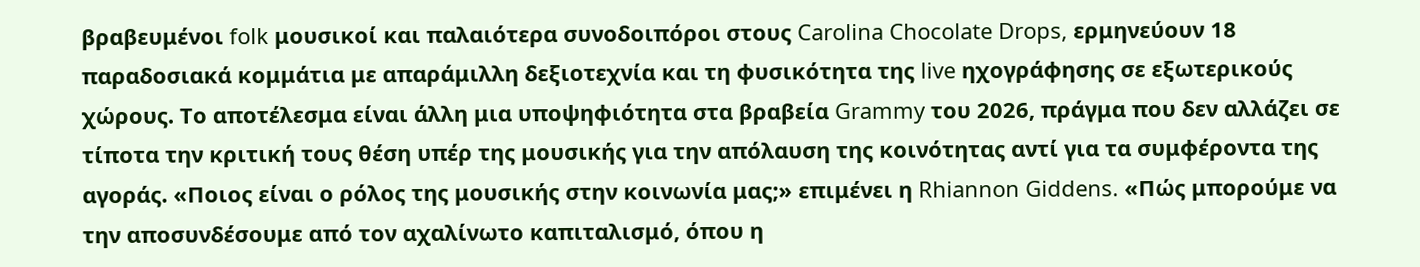βραβευμένοι folk μουσικοί και παλαιότερα συνοδοιπόροι στους Carolina Chocolate Drops, ερμηνεύουν 18 παραδοσιακά κομμάτια με απαράμιλλη δεξιοτεχνία και τη φυσικότητα της live ηχογράφησης σε εξωτερικούς χώρους. Το αποτέλεσμα είναι άλλη μια υποψηφιότητα στα βραβεία Grammy του 2026, πράγμα που δεν αλλάζει σε τίποτα την κριτική τους θέση υπέρ της μουσικής για την απόλαυση της κοινότητας αντί για τα συμφέροντα της αγοράς. «Ποιος είναι ο ρόλος της μουσικής στην κοινωνία μας;» επιμένει η Rhiannon Giddens. «Πώς μπορούμε να την αποσυνδέσουμε από τον αχαλίνωτο καπιταλισμό, όπου η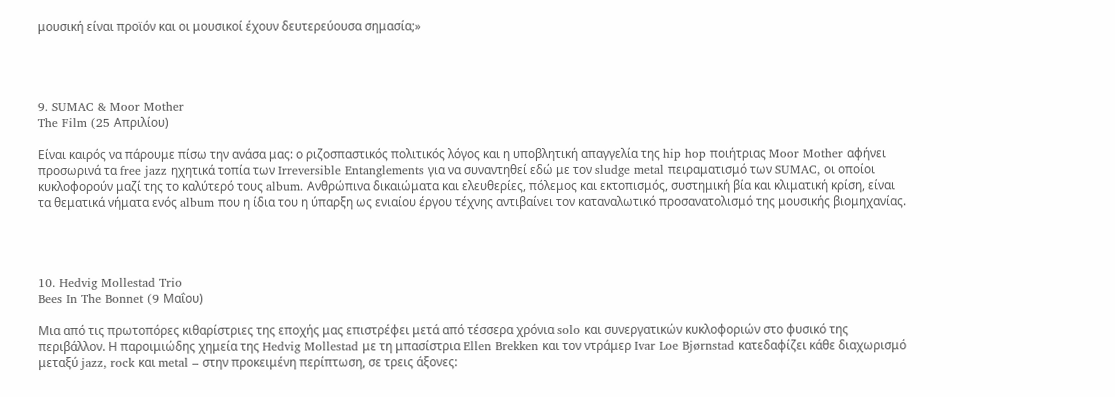μουσική είναι προϊόν και οι μουσικοί έχουν δευτερεύουσα σημασία;»




9. SUMAC & Moor Mother
The Film (25 Απριλίου)

Είναι καιρός να πάρουμε πίσω την ανάσα μας: ο ριζοσπαστικός πολιτικός λόγος και η υποβλητική απαγγελία της hip hop ποιήτριας Moor Mother αφήνει προσωρινά τα free jazz ηχητικά τοπία των Irreversible Entanglements για να συναντηθεί εδώ με τον sludge metal πειραματισμό των SUMAC, οι οποίοι κυκλοφορούν μαζί της το καλύτερό τους album. Ανθρώπινα δικαιώματα και ελευθερίες, πόλεμος και εκτοπισμός, συστημική βία και κλιματική κρίση, είναι τα θεματικά νήματα ενός album που η ίδια του η ύπαρξη ως ενιαίου έργου τέχνης αντιβαίνει τον καταναλωτικό προσανατολισμό της μουσικής βιομηχανίας.




10. Hedvig Mollestad Trio
Bees In The Bonnet (9 Μαΐου)

Μια από τις πρωτοπόρες κιθαρίστριες της εποχής μας επιστρέφει μετά από τέσσερα χρόνια solo και συνεργατικών κυκλοφοριών στο φυσικό της περιβάλλον. Η παροιμιώδης χημεία της Hedvig Mollestad με τη μπασίστρια Ellen Brekken και τον ντράμερ Ivar Loe Bjørnstad κατεδαφίζει κάθε διαχωρισμό μεταξύ jazz, rock και metal – στην προκειμένη περίπτωση, σε τρεις άξονες: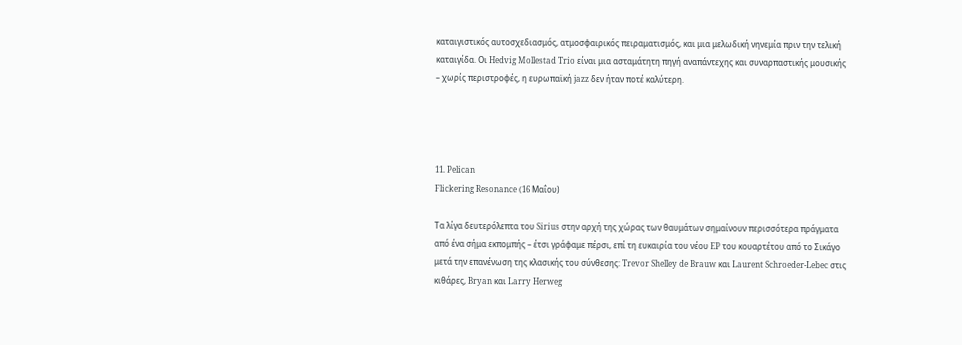καταιγιστικός αυτοσχεδιασμός, ατμοσφαιρικός πειραματισμός, και μια μελωδική νηνεμία πριν την τελική καταιγίδα. Οι Hedvig Mollestad Trio είναι μια ασταμάτητη πηγή αναπάντεχης και συναρπαστικής μουσικής – χωρίς περιστροφές, η ευρωπαϊκή jazz δεν ήταν ποτέ καλύτερη.




11. Pelican
Flickering Resonance (16 Μαΐου)

Τα λίγα δευτερόλεπτα του Sirius στην αρχή της χώρας των θαυμάτων σημαίνουν περισσότερα πράγματα από ένα σήμα εκπομπής – έτσι γράφαμε πέρσι, επί τη ευκαιρία του νέου EP του κουαρτέτου από το Σικάγο μετά την επανένωση της κλασικής του σύνθεσης: Trevor Shelley de Brauw και Laurent Schroeder-Lebec στις κιθάρες, Bryan και Larry Herweg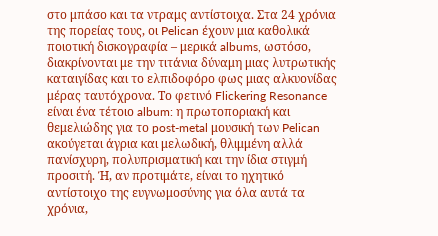στο μπάσο και τα ντραμς αντίστοιχα. Στα 24 χρόνια της πορείας τους, οι Pelican έχουν μια καθολικά ποιοτική δισκογραφία – μερικά albums, ωστόσο, διακρίνονται με την τιτάνια δύναμη μιας λυτρωτικής καταιγίδας και τo ελπιδοφόρο φως μιας αλκυονίδας μέρας ταυτόχρονα. Το φετινό Flickering Resonance είναι ένα τέτοιο album: η πρωτοποριακή και θεμελιώδης για το post-metal μουσική των Pelican ακούγεται άγρια και μελωδική, θλιμμένη αλλά πανίσχυρη, πολυπρισματική και την ίδια στιγμή προσιτή. Ή, αν προτιμάτε, είναι το ηχητικό αντίστοιχο της ευγνωμοσύνης για όλα αυτά τα χρόνια,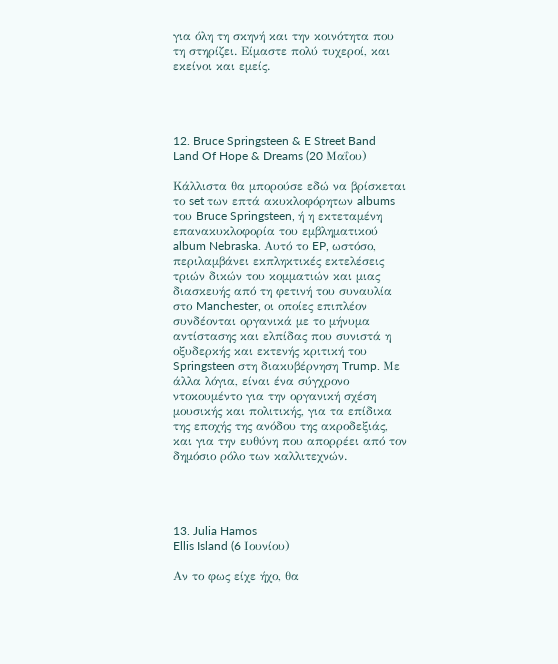για όλη τη σκηνή και την κοινότητα που τη στηρίζει. Είμαστε πολύ τυχεροί, και εκείνοι και εμείς.




12. Bruce Springsteen & E Street Band
Land Of Hope & Dreams (20 Μαΐου)

Κάλλιστα θα μπορούσε εδώ να βρίσκεται το set των επτά ακυκλοφόρητων albums του Bruce Springsteen, ή η εκτεταμένη επανακυκλοφορία του εμβληματικού album Nebraska. Αυτό το EP, ωστόσο, περιλαμβάνει εκπληκτικές εκτελέσεις τριών δικών του κομματιών και μιας διασκευής από τη φετινή του συναυλία στο Manchester, οι οποίες επιπλέον συνδέονται οργανικά με το μήνυμα αντίστασης και ελπίδας που συνιστά η οξυδερκής και εκτενής κριτική του Springsteen στη διακυβέρνηση Trump. Με άλλα λόγια, είναι ένα σύγχρονο ντοκουμέντο για την οργανική σχέση μουσικής και πολιτικής, για τα επίδικα της εποχής της ανόδου της ακροδεξιάς, και για την ευθύνη που απορρέει από τον δημόσιο ρόλο των καλλιτεχνών.




13. Julia Hamos
Ellis Island (6 Ιουνίου)

Αν το φως είχε ήχο, θα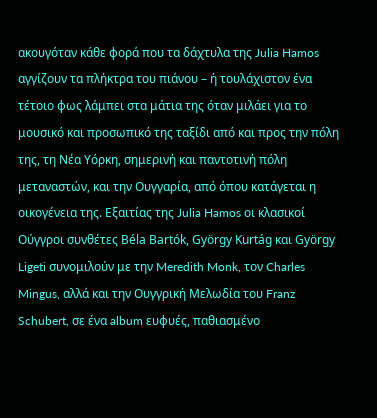ακουγόταν κάθε φορά που τα δάχτυλα της Julia Hamos αγγίζουν τα πλήκτρα του πιάνου – ή τουλάχιστον ένα τέτοιο φως λάμπει στα μάτια της όταν μιλάει για το μουσικό και προσωπικό της ταξίδι από και προς την πόλη της, τη Νέα Υόρκη, σημερινή και παντοτινή πόλη μεταναστών, και την Ουγγαρία, από όπου κατάγεται η οικογένεια της. Εξαιτίας της Julia Hamos οι κλασικοί Ούγγροι συνθέτες Béla Bartók, György Kurtág και György Ligeti συνομιλούν με την Meredith Monk, τον Charles Mingus, αλλά και την Ουγγρική Μελωδία του Franz Schubert, σε ένα album ευφυές, παθιασμένο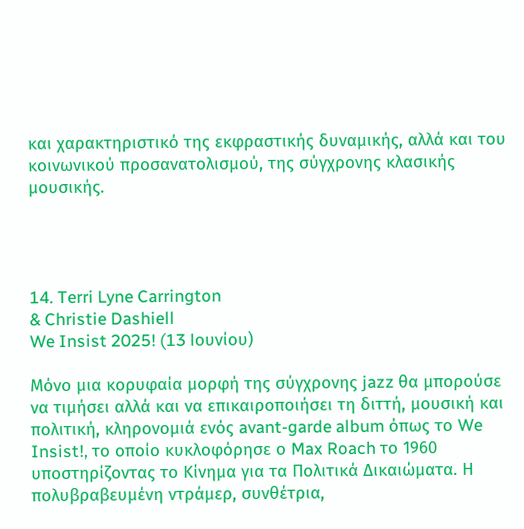και χαρακτηριστικό της εκφραστικής δυναμικής, αλλά και του κοινωνικού προσανατολισμού, της σύγχρονης κλασικής μουσικής.




14. Terri Lyne Carrington
& Christie Dashiell
We Insist 2025! (13 Ιουνίου)

Μόνο μια κορυφαία μορφή της σύγχρονης jazz θα μπορούσε να τιμήσει αλλά και να επικαιροποιήσει τη διττή, μουσική και πολιτική, κληρονομιά ενός avant-garde album όπως το We Insist!, το οποίο κυκλοφόρησε ο Max Roach το 1960 υποστηρίζοντας το Κίνημα για τα Πολιτικά Δικαιώματα. Η πολυβραβευμένη ντράμερ, συνθέτρια,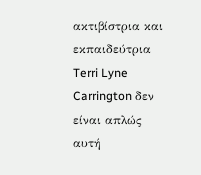ακτιβίστρια και εκπαιδεύτρια Terri Lyne Carrington δεν είναι απλώς αυτή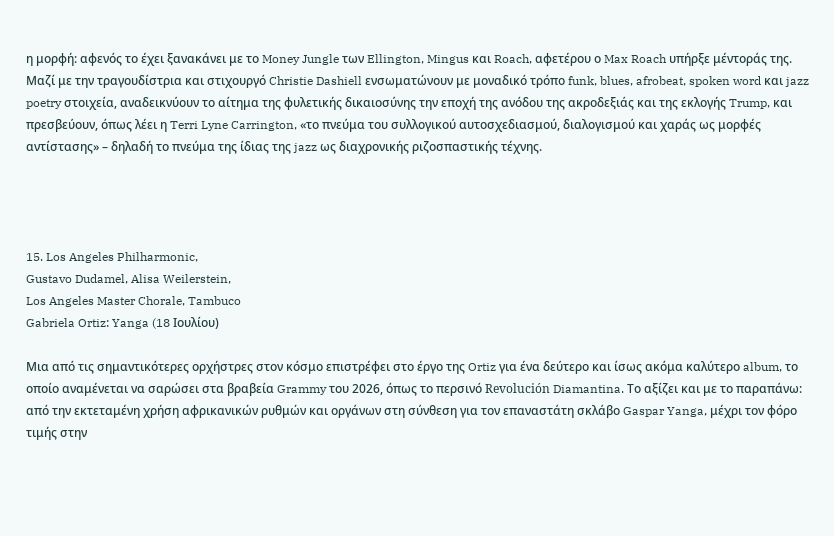η μορφή: αφενός το έχει ξανακάνει με το Money Jungle των Ellington, Mingus και Roach, αφετέρου ο Max Roach υπήρξε μέντοράς της. Μαζί με την τραγουδίστρια και στιχουργό Christie Dashiell ενσωματώνουν με μοναδικό τρόπο funk, blues, afrobeat, spoken word και jazz poetry στοιχεία, αναδεικνύουν το αίτημα της φυλετικής δικαιοσύνης την εποχή της ανόδου της ακροδεξιάς και της εκλογής Trump, και πρεσβεύουν, όπως λέει η Terri Lyne Carrington, «το πνεύμα του συλλογικού αυτοσχεδιασμού, διαλογισμού και χαράς ως μορφές αντίστασης» – δηλαδή το πνεύμα της ίδιας της jazz ως διαχρονικής ριζοσπαστικής τέχνης.




15. Los Angeles Philharmonic,
Gustavo Dudamel, Alisa Weilerstein,
Los Angeles Master Chorale, Tambuco
Gabriela Ortiz: Yanga (18 Ιουλίου)

Μια από τις σημαντικότερες ορχήστρες στον κόσμο επιστρέφει στο έργο της Ortiz για ένα δεύτερο και ίσως ακόμα καλύτερο album, το οποίο αναμένεται να σαρώσει στα βραβεία Grammy του 2026, όπως το περσινό Revolución Diamantina. Το αξίζει και με το παραπάνω: από την εκτεταμένη χρήση αφρικανικών ρυθμών και οργάνων στη σύνθεση για τον επαναστάτη σκλάβο Gaspar Yanga, μέχρι τον φόρο τιμής στην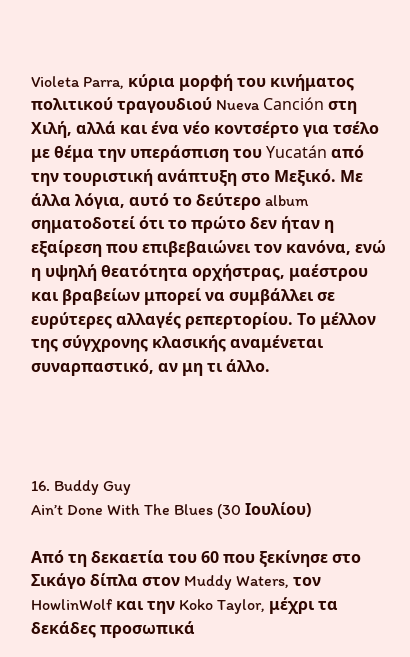Violeta Parra, κύρια μορφή του κινήματος πολιτικού τραγουδιού Nueva Canción στη Χιλή, αλλά και ένα νέο κοντσέρτο για τσέλο με θέμα την υπεράσπιση του Yucatán από την τουριστική ανάπτυξη στο Μεξικό. Με άλλα λόγια, αυτό το δεύτερο album σηματοδοτεί ότι το πρώτο δεν ήταν η εξαίρεση που επιβεβαιώνει τον κανόνα, ενώ η υψηλή θεατότητα ορχήστρας, μαέστρου και βραβείων μπορεί να συμβάλλει σε ευρύτερες αλλαγές ρεπερτορίου. Το μέλλον της σύγχρονης κλασικής αναμένεται συναρπαστικό, αν μη τι άλλο.




16. Buddy Guy
Ain’t Done With The Blues (30 Ιουλίου)

Από τη δεκαετία του 60 που ξεκίνησε στο Σικάγο δίπλα στον Muddy Waters, τον HowlinWolf και την Koko Taylor, μέχρι τα δεκάδες προσωπικά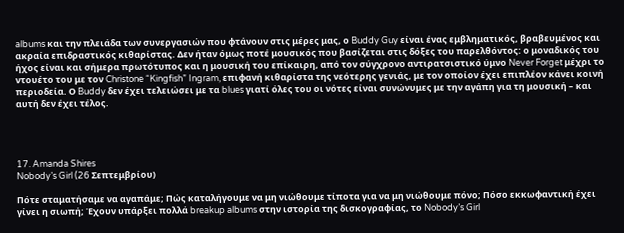albums και την πλειάδα των συνεργασιών που φτάνουν στις μέρες μας, ο Buddy Guy είναι ένας εμβληματικός, βραβευμένος και ακραία επιδραστικός κιθαρίστας. Δεν ήταν όμως ποτέ μουσικός που βασίζεται στις δόξες του παρελθόντος: ο μοναδικός του ήχος είναι και σήμερα πρωτότυπος και η μουσική του επίκαιρη, από τον σύγχρονο αντιρατσιστικό ύμνο Never Forget μέχρι το ντουέτο του με τον Christone “Kingfish” Ingram, επιφανή κιθαρίστα της νεότερης γενιάς, με τον οποίον έχει επιπλέον κάνει κοινή περιοδεία. Ο Buddy δεν έχει τελειώσει με τα blues γιατί όλες του οι νότες είναι συνώνυμες με την αγάπη για τη μουσική – και αυτή δεν έχει τέλος.




17. Amanda Shires
Nobody’s Girl (26 Σεπτεμβρίου)

Πότε σταματήσαμε να αγαπάμε; Πώς καταλήγουμε να μη νιώθουμε τίποτα για να μη νιώθουμε πόνο; Πόσο εκκωφαντική έχει γίνει η σιωπή; Έχουν υπάρξει πολλά breakup albums στην ιστορία της δισκογραφίας, το Nobody’s Girl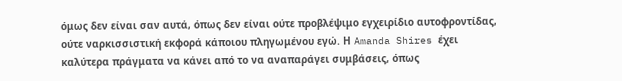όμως δεν είναι σαν αυτά, όπως δεν είναι ούτε προβλέψιμο εγχειρίδιο αυτοφροντίδας, ούτε ναρκισσιστική εκφορά κάποιου πληγωμένου εγώ. Η Amanda Shires έχει καλύτερα πράγματα να κάνει από το να αναπαράγει συμβάσεις, όπως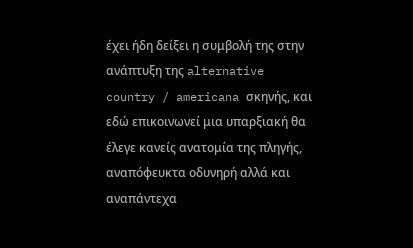έχει ήδη δείξει η συμβολή της στην ανάπτυξη της alternative country / americana σκηνής, και εδώ επικοινωνεί μια υπαρξιακή θα έλεγε κανείς ανατομία της πληγής, αναπόφευκτα οδυνηρή αλλά και αναπάντεχα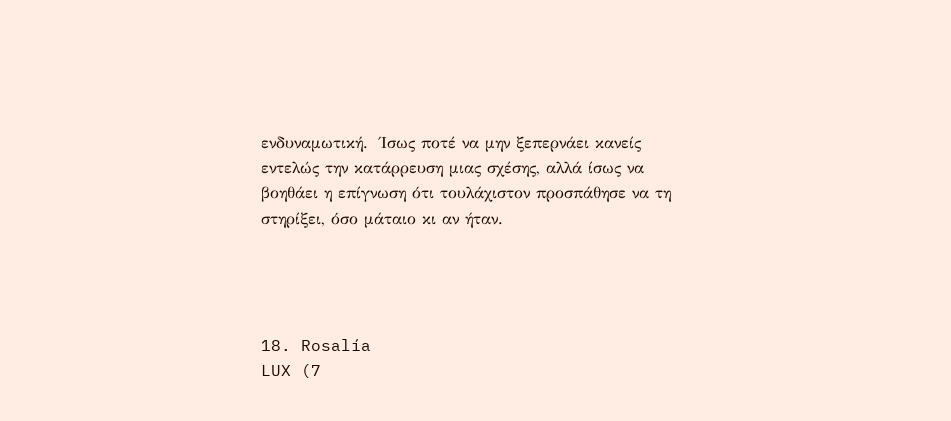ενδυναμωτική.  Ίσως ποτέ να μην ξεπερνάει κανείς εντελώς την κατάρρευση μιας σχέσης, αλλά ίσως να βοηθάει η επίγνωση ότι τουλάχιστον προσπάθησε να τη στηρίξει, όσο μάταιο κι αν ήταν.




18. Rosalía
LUX (7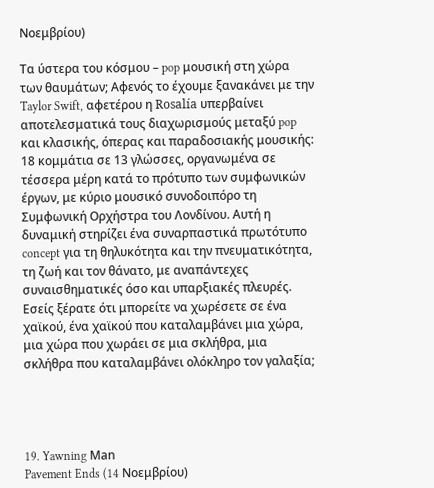Νοεμβρίου)

Τα ύστερα του κόσμου – pop μουσική στη χώρα των θαυμάτων; Αφενός το έχουμε ξανακάνει με την Taylor Swift, αφετέρου η Rosalía υπερβαίνει αποτελεσματικά τους διαχωρισμούς μεταξύ pop και κλασικής, όπερας και παραδοσιακής μουσικής: 18 κομμάτια σε 13 γλώσσες, οργανωμένα σε τέσσερα μέρη κατά το πρότυπο των συμφωνικών έργων, με κύριο μουσικό συνοδοιπόρο τη Συμφωνική Ορχήστρα του Λονδίνου. Αυτή η δυναμική στηρίζει ένα συναρπαστικά πρωτότυπο concept για τη θηλυκότητα και την πνευματικότητα, τη ζωή και τον θάνατο, με αναπάντεχες συναισθηματικές όσο και υπαρξιακές πλευρές. Εσείς ξέρατε ότι μπορείτε να χωρέσετε σε ένα χαϊκού, ένα χαϊκού που καταλαμβάνει μια χώρα, μια χώρα που χωράει σε μια σκλήθρα, μια σκλήθρα που καταλαμβάνει ολόκληρο τον γαλαξία;




19. Yawning Μan
Pavement Ends (14 Νοεμβρίου)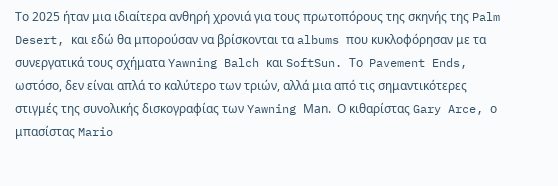Το 2025 ήταν μια ιδιαίτερα ανθηρή χρονιά για τους πρωτοπόρους της σκηνής της Palm Desert, και εδώ θα μπορούσαν να βρίσκονται τα albums που κυκλοφόρησαν με τα συνεργατικά τους σχήματα Yawning Balch και SoftSun. Το  Pavement Ends, ωστόσο, δεν είναι απλά το καλύτερο των τριών, αλλά μια από τις σημαντικότερες στιγμές της συνολικής δισκογραφίας των Yawning Μan.  Ο κιθαρίστας Gary Arce, ο μπασίστας Mario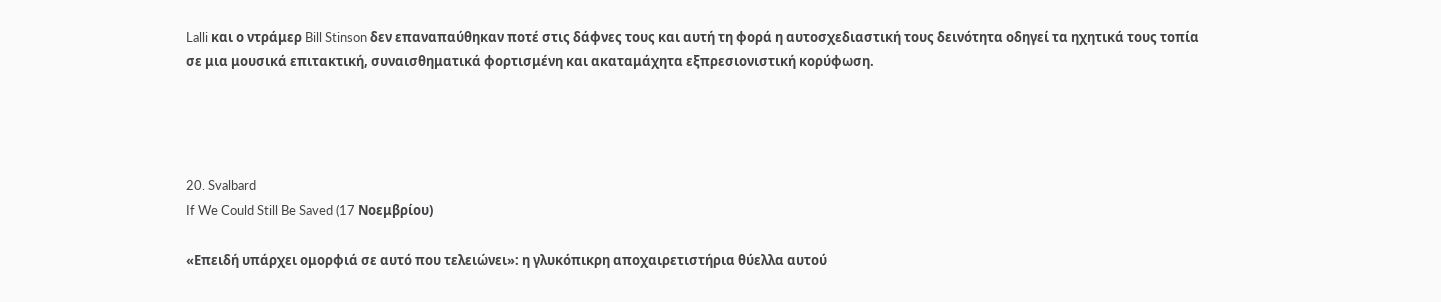Lalli και ο ντράμερ Bill Stinson δεν επαναπαύθηκαν ποτέ στις δάφνες τους και αυτή τη φορά η αυτοσχεδιαστική τους δεινότητα οδηγεί τα ηχητικά τους τοπία σε μια μουσικά επιτακτική, συναισθηματικά φορτισμένη και ακαταμάχητα εξπρεσιονιστική κορύφωση.




20. Svalbard
If We Could Still Be Saved (17 Νοεμβρίου)

«Επειδή υπάρχει ομορφιά σε αυτό που τελειώνει»: η γλυκόπικρη αποχαιρετιστήρια θύελλα αυτού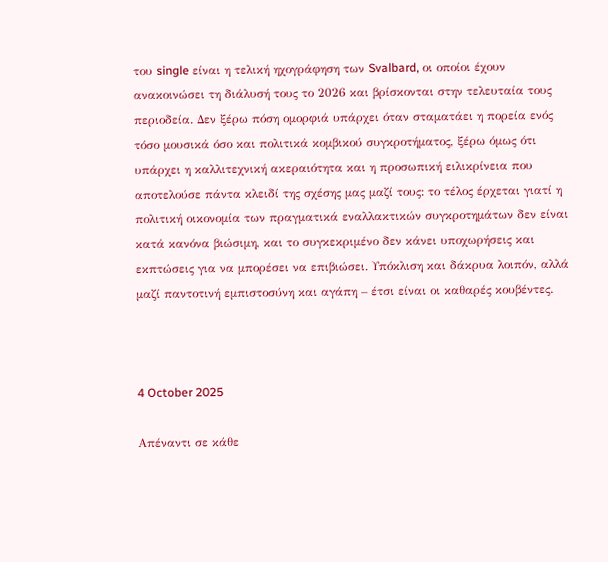του single είναι η τελική ηχογράφηση των Svalbard, οι οποίοι έχουν ανακοινώσει τη διάλυσή τους το 2026 και βρίσκονται στην τελευταία τους περιοδεία. Δεν ξέρω πόση ομορφιά υπάρχει όταν σταματάει η πορεία ενός τόσο μουσικά όσο και πολιτικά κομβικού συγκροτήματος, ξέρω όμως ότι υπάρχει η καλλιτεχνική ακεραιότητα και η προσωπική ειλικρίνεια που αποτελούσε πάντα κλειδί της σχέσης μας μαζί τους: το τέλος έρχεται γιατί η πολιτική οικονομία των πραγματικά εναλλακτικών συγκροτημάτων δεν είναι κατά κανόνα βιώσιμη, και το συγκεκριμένο δεν κάνει υποχωρήσεις και εκπτώσεις για να μπορέσει να επιβιώσει. Υπόκλιση και δάκρυα λοιπόν, αλλά μαζί παντοτινή εμπιστοσύνη και αγάπη – έτσι είναι οι καθαρές κουβέντες.



4 October 2025

Απέναντι σε κάθε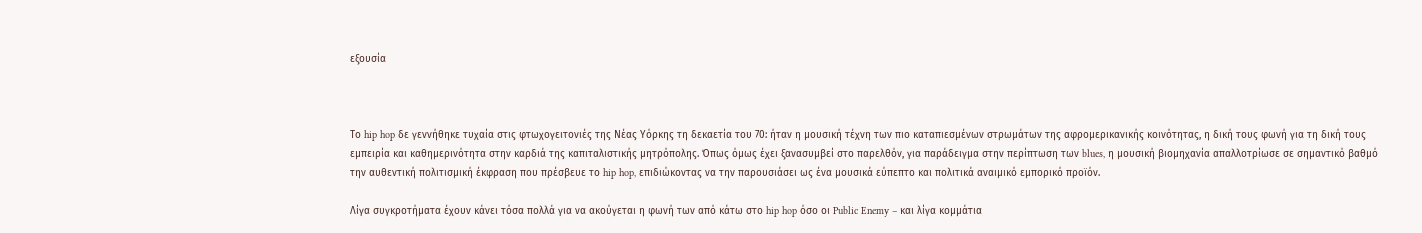εξουσία



Το hip hop δε γεννήθηκε τυχαία στις φτωχογειτονιές της Νέας Υόρκης τη δεκαετία του 70: ήταν η μουσική τέχνη των πιο καταπιεσμένων στρωμάτων της αφρομερικανικής κοινότητας, η δική τους φωνή για τη δική τους εμπειρία και καθημερινότητα στην καρδιά της καπιταλιστικής μητρόπολης. Όπως όμως έχει ξανασυμβεί στο παρελθόν, για παράδειγμα στην περίπτωση των blues, η μουσική βιομηχανία απαλλοτρίωσε σε σημαντικό βαθμό την αυθεντική πολιτισμική έκφραση που πρέσβευε το hip hop, επιδιώκοντας να την παρουσιάσει ως ένα μουσικά εύπεπτο και πολιτικά αναιμικό εμπορικό προϊόν.

Λίγα συγκροτήματα έχουν κάνει τόσα πολλά για να ακούγεται η φωνή των από κάτω στο hip hop όσο οι Public Enemy – και λίγα κομμάτια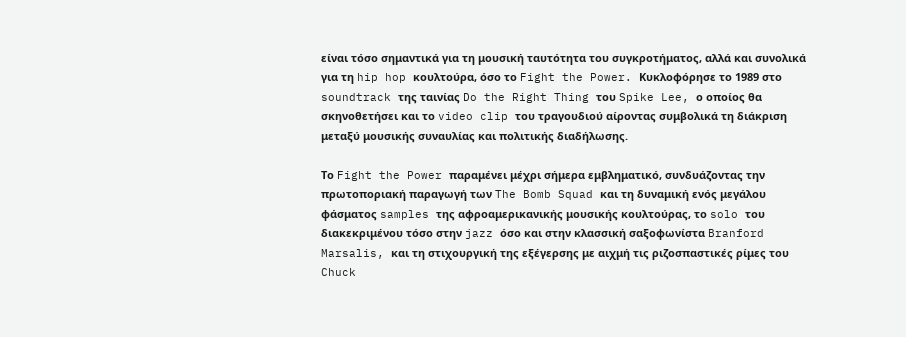είναι τόσο σημαντικά για τη μουσική ταυτότητα του συγκροτήματος, αλλά και συνολικά για τη hip hop κουλτούρα, όσο το Fight the Power. Κυκλοφόρησε το 1989 στο soundtrack της ταινίας Do the Right Thing του Spike Lee, ο οποίος θα σκηνοθετήσει και το video clip του τραγουδιού αίροντας συμβολικά τη διάκριση μεταξύ μουσικής συναυλίας και πολιτικής διαδήλωσης.

Το Fight the Power παραμένει μέχρι σήμερα εμβληματικό, συνδυάζοντας την πρωτοποριακή παραγωγή των The Bomb Squad και τη δυναμική ενός μεγάλου φάσματος samples της αφροαμερικανικής μουσικής κουλτούρας, το solo του διακεκριμένου τόσο στην jazz όσο και στην κλασσική σαξοφωνίστα Branford Marsalis, και τη στιχουργική της εξέγερσης με αιχμή τις ριζοσπαστικές ρίμες του Chuck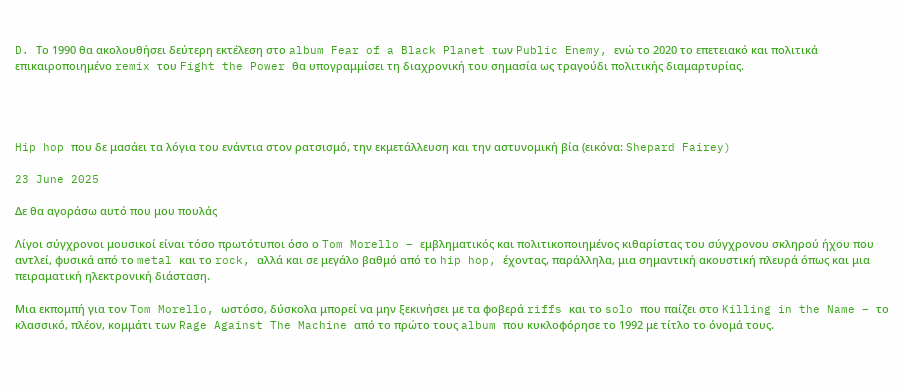D. Το 1990 θα ακολουθήσει δεύτερη εκτέλεση στο album Fear of a Black Planet των Public Enemy, ενώ το 2020 το επετειακό και πολιτικά επικαιροποιημένο remix του Fight the Power θα υπογραμμίσει τη διαχρονική του σημασία ως τραγούδι πολιτικής διαμαρτυρίας.




Hip hop που δε μασάει τα λόγια του ενάντια στον ρατσισμό, την εκμετάλλευση και την αστυνομική βία (εικόνα: Shepard Fairey)

23 June 2025

Δε θα αγοράσω αυτό που μου πουλάς

Λίγοι σύγχρονοι μουσικοί είναι τόσο πρωτότυποι όσο ο Tom Morello – εμβληματικός και πολιτικοποιημένος κιθαρίστας του σύγχρονου σκληρού ήχου που αντλεί, φυσικά από το metal και το rock, αλλά και σε μεγάλο βαθμό από το hip hop, έχοντας, παράλληλα, μια σημαντική ακουστική πλευρά όπως και μια πειραματική ηλεκτρονική διάσταση.

Μια εκπομπή για τον Tom Morello, ωστόσο, δύσκολα μπορεί να μην ξεκινήσει με τα φοβερά riffs και το solo που παίζει στο Killing in the Name – το κλασσικό, πλέον, κομμάτι των Rage Against The Machine από το πρώτο τους album που κυκλοφόρησε το 1992 με τίτλο το όνομά τους.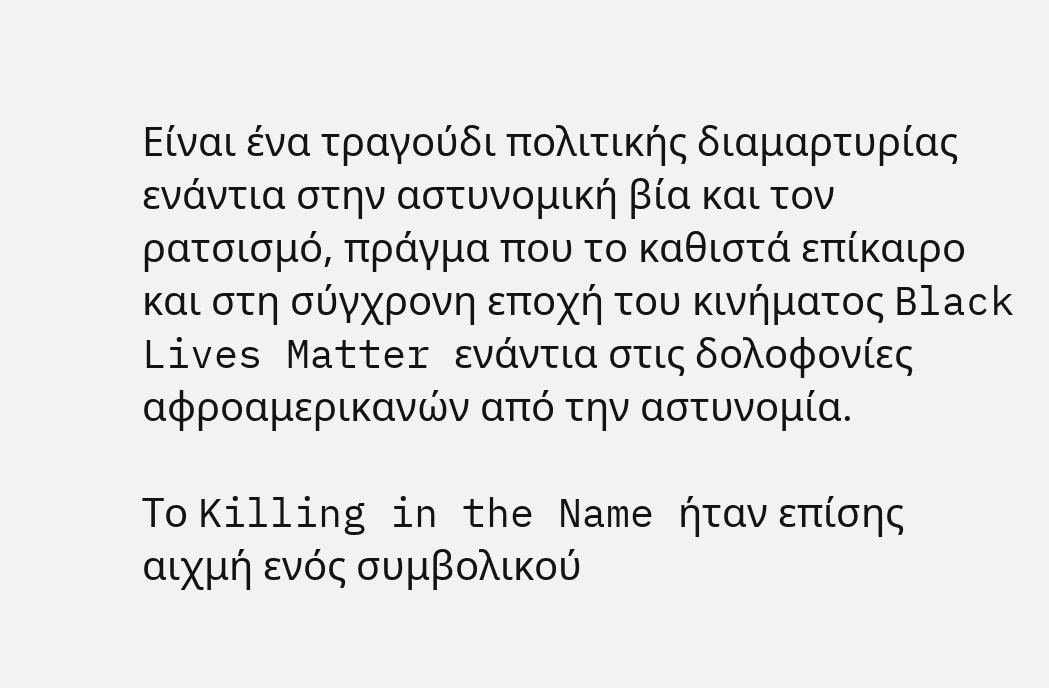Είναι ένα τραγούδι πολιτικής διαμαρτυρίας ενάντια στην αστυνομική βία και τον ρατσισμό, πράγμα που το καθιστά επίκαιρο και στη σύγχρονη εποχή του κινήματος Black Lives Matter ενάντια στις δολοφονίες αφροαμερικανών από την αστυνομία.

Το Killing in the Name ήταν επίσης αιχμή ενός συμβολικού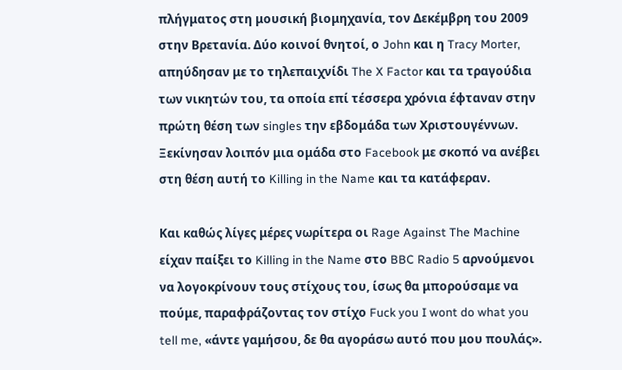πλήγματος στη μουσική βιομηχανία, τον Δεκέμβρη του 2009 στην Βρετανία. Δύο κοινοί θνητοί, ο John και η Tracy Morter, απηύδησαν με το τηλεπαιχνίδι The X Factor και τα τραγούδια των νικητών του, τα οποία επί τέσσερα χρόνια έφταναν στην πρώτη θέση των singles την εβδομάδα των Χριστουγέννων. Ξεκίνησαν λοιπόν μια ομάδα στο Facebook με σκοπό να ανέβει στη θέση αυτή το Killing in the Name και τα κατάφεραν.

Και καθώς λίγες μέρες νωρίτερα οι Rage Against The Machine είχαν παίξει το Killing in the Name στο BBC Radio 5 αρνούμενοι να λογοκρίνουν τους στίχους του, ίσως θα μπορούσαμε να πούμε, παραφράζοντας τον στίχο Fuck you I wont do what you tell me, «άντε γαμήσου, δε θα αγοράσω αυτό που μου πουλάς».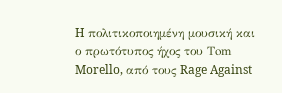H πολιτικοποιημένη μουσική και ο πρωτότυπος ήχος του Τom Morello, από τους Rage Against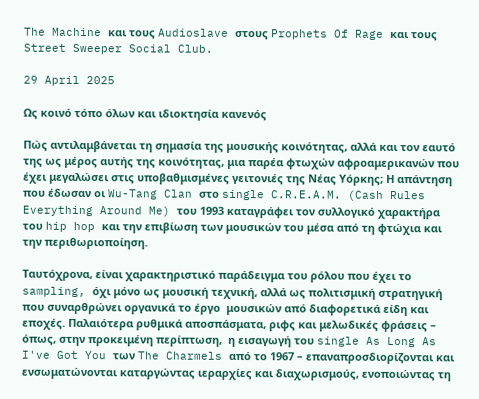The Machine και τους Audioslave στους Prophets Of Rage και τους Street Sweeper Social Club.

29 April 2025

Ως κοινό τόπο όλων και ιδιοκτησία κανενός

Πώς αντιλαμβάνεται τη σημασία της μουσικής κοινότητας, αλλά και τον εαυτό της ως μέρος αυτής της κοινότητας, μια παρέα φτωχών αφροαμερικανών που έχει μεγαλώσει στις υποβαθμισμένες γειτονιές της Νέας Υόρκης; Η απάντηση που έδωσαν οι Wu-Tang Clan στο single C.R.E.A.M. (Cash Rules Everything Around Me) του 1993 καταγράφει τον συλλογικό χαρακτήρα του hip hop και την επιβίωση των μουσικών του μέσα από τη φτώχια και την περιθωριοποίηση.

Ταυτόχρονα, είναι χαρακτηριστικό παράδειγμα του ρόλου που έχει το sampling, όχι μόνο ως μουσική τεχνική, αλλά ως πολιτισμική στρατηγική που συναρθρώνει οργανικά το έργο  μουσικών από διαφορετικά είδη και εποχές. Παλαιότερα ρυθμικά αποσπάσματα, ριφς και μελωδικές φράσεις – όπως, στην προκειμένη περίπτωση,  η εισαγωγή του single As Long As I've Got You των The Charmels από το 1967 – επαναπροσδιορίζονται και ενσωματώνονται καταργώντας ιεραρχίες και διαχωρισμούς, ενοποιώντας τη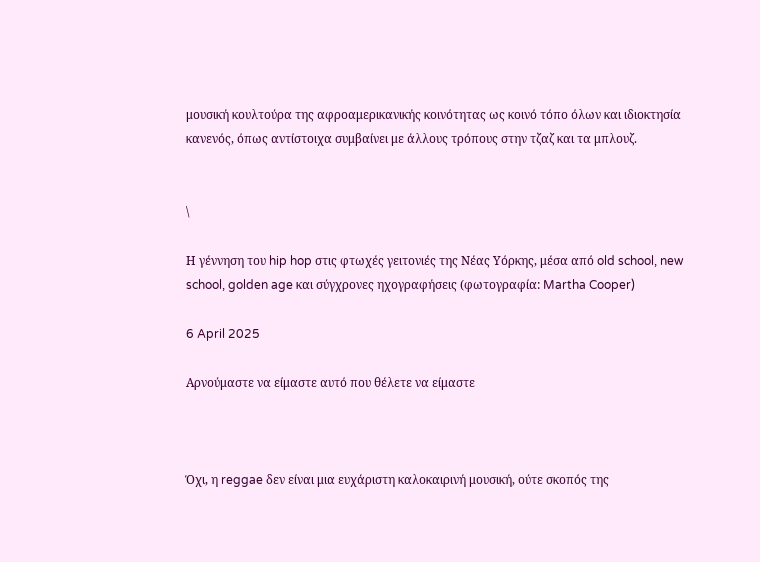μουσική κουλτούρα της αφροαμερικανικής κοινότητας ως κοινό τόπο όλων και ιδιοκτησία κανενός, όπως αντίστοιχα συμβαίνει με άλλους τρόπους στην τζαζ και τα μπλουζ.


\

Η γέννηση του hip hop στις φτωχές γειτονιές της Νέας Υόρκης, μέσα από old school, new school, golden age και σύγχρονες ηχογραφήσεις (φωτογραφία: Martha Cooper)

6 April 2025

Αρνούμαστε να είμαστε αυτό που θέλετε να είμαστε



Όχι, η reggae δεν είναι μια ευχάριστη καλοκαιρινή μουσική, ούτε σκοπός της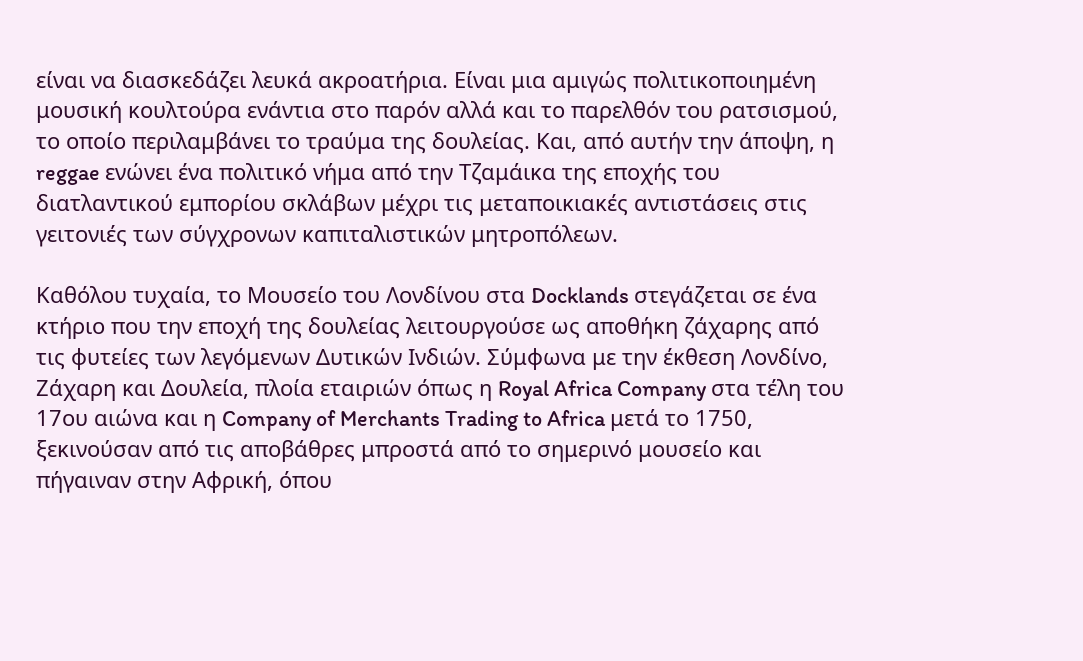είναι να διασκεδάζει λευκά ακροατήρια. Είναι μια αμιγώς πολιτικοποιημένη μουσική κουλτούρα ενάντια στο παρόν αλλά και το παρελθόν του ρατσισμού, το οποίο περιλαμβάνει το τραύμα της δουλείας. Και, από αυτήν την άποψη, η reggae ενώνει ένα πολιτικό νήμα από την Tζαμάικα της εποχής του διατλαντικού εμπορίου σκλάβων μέχρι τις μεταποικιακές αντιστάσεις στις γειτονιές των σύγχρονων καπιταλιστικών μητροπόλεων.

Καθόλου τυχαία, το Μουσείο του Λονδίνου στα Docklands στεγάζεται σε ένα κτήριο που την εποχή της δουλείας λειτουργούσε ως αποθήκη ζάχαρης από τις φυτείες των λεγόμενων Δυτικών Ινδιών. Σύμφωνα με την έκθεση Λονδίνο, Ζάχαρη και Δουλεία, πλοία εταιριών όπως η Royal Africa Company στα τέλη του 17ου αιώνα και η Company of Merchants Trading to Africa μετά το 1750, ξεκινούσαν από τις αποβάθρες μπροστά από το σημερινό μουσείο και πήγαιναν στην Αφρική, όπου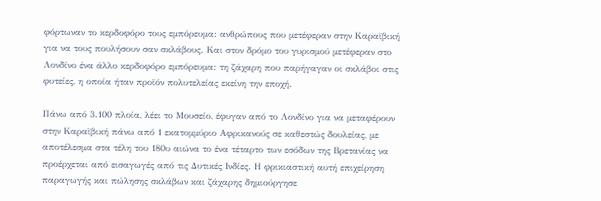φόρτωναν το κερδοφόρο τους εμπόρευμα: ανθρώπους που μετέφεραν στην Καραϊβική για να τους πουλήσουν σαν σκλάβους. Και στον δρόμο του γυρισμού μετέφεραν στο Λονδίνο ένα άλλο κερδοφόρο εμπόρευμα: τη ζάχαρη που παρήγαγαν οι σκλάβοι στις φυτείες, η οποία ήταν προϊόν πολυτελείας εκείνη την εποχή.

Πάνω από 3.100 πλοία, λέει το Μουσείο, έφυγαν από το Λονδίνο για να μεταφέρουν στην Καραϊβική πάνω από 1 εκατομμύριο Αφρικανούς σε καθεστώς δουλείας, με αποτέλεσμα στα τέλη του 180υ αιώνα το ένα τέταρτο των εσόδων της Βρετανίας να προέρχεται από εισαγωγές από τις Δυτικές Ινδίες. Η φρικιαστική αυτή επιχείρηση παραγωγής και πώλησης σκλάβων και ζάχαρης δημιούργησε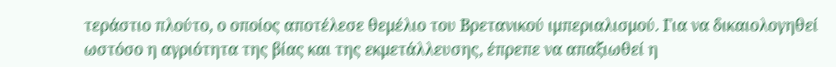τεράστιο πλούτο, ο οποίος αποτέλεσε θεμέλιο του Βρετανικού ιμπεριαλισμού. Για να δικαιολογηθεί ωστόσο η αγριότητα της βίας και της εκμετάλλευσης, έπρεπε να απαξιωθεί η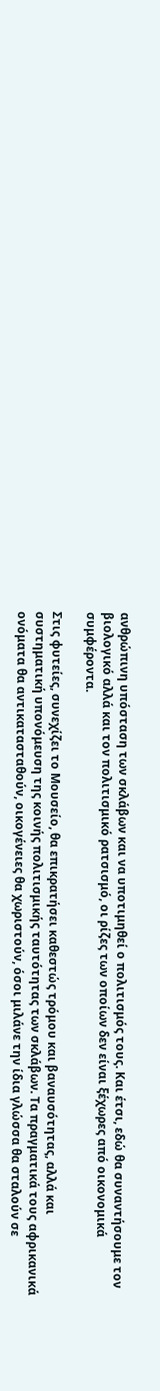ανθρώπινη υπόσταση των σκλάβων και να υποτιμηθεί ο πολιτισμός τους. Και έτσι, εδώ θα συναντήσουμε τον βιολογικό αλλά και τον πολιτισμικό ρατσισμό, οι ρίζες των οποίων δεν είναι ξέχωρες από οικονομικά συμφέροντα.

Στις φυτείες, συνεχίζει το Μουσείο, θα επικρατήσει καθεστώς τρόμου και βαναυσότητας, αλλά και συστηματική υπονόμευση της κοινής πολιτισμικής ταυτότητας των σκλάβων. Τα πραγματικά τους αφρικανικά ονόματα θα αντικατασταθούν, οικογένειες θα χωριστούν, όσοι μιλάνε την ίδια γλώσσα θα σταλούν σε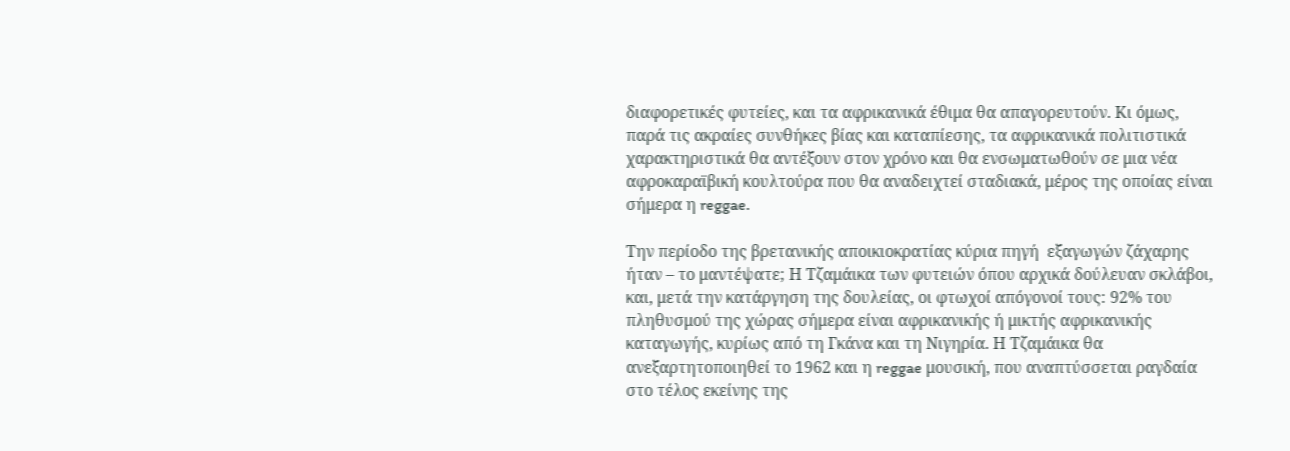διαφορετικές φυτείες, και τα αφρικανικά έθιμα θα απαγορευτούν. Κι όμως, παρά τις ακραίες συνθήκες βίας και καταπίεσης, τα αφρικανικά πολιτιστικά χαρακτηριστικά θα αντέξουν στον χρόνο και θα ενσωματωθούν σε μια νέα αφροκαραϊβική κουλτούρα που θα αναδειχτεί σταδιακά, μέρος της οποίας είναι σήμερα η reggae.

Την περίοδο της βρετανικής αποικιοκρατίας κύρια πηγή  εξαγωγών ζάχαρης ήταν – το μαντέψατε; Η Τζαμάικα των φυτειών όπου αρχικά δούλευαν σκλάβοι, και, μετά την κατάργηση της δουλείας, οι φτωχοί απόγονοί τους: 92% του πληθυσμού της χώρας σήμερα είναι αφρικανικής ή μικτής αφρικανικής καταγωγής, κυρίως από τη Γκάνα και τη Νιγηρία. Η Τζαμάικα θα ανεξαρτητοποιηθεί το 1962 και η reggae μουσική, που αναπτύσσεται ραγδαία στο τέλος εκείνης της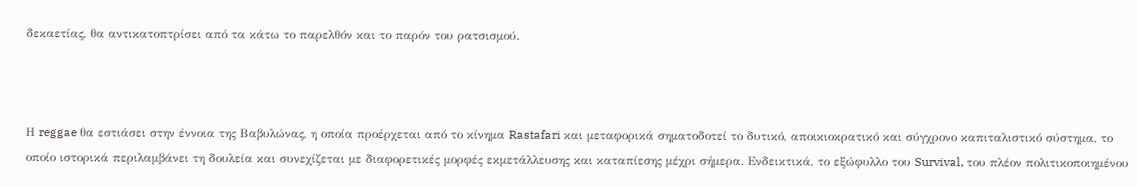δεκαετίας, θα αντικατοπτρίσει από τα κάτω το παρελθόν και το παρόν του ρατσισμού.



Η reggae θα εστιάσει στην έννοια της Βαβυλώνας, η οποία προέρχεται από το κίνημα Rastafari και μεταφορικά σηματοδοτεί το δυτικό, αποικιοκρατικό και σύγχρονο καπιταλιστικό σύστημα, το οποίο ιστορικά περιλαμβάνει τη δουλεία και συνεχίζεται με διαφορετικές μορφές εκμετάλλευσης και καταπίεσης μέχρι σήμερα. Ενδεικτικά, το εξώφυλλο του Survival, του πλέον πολιτικοποιημένου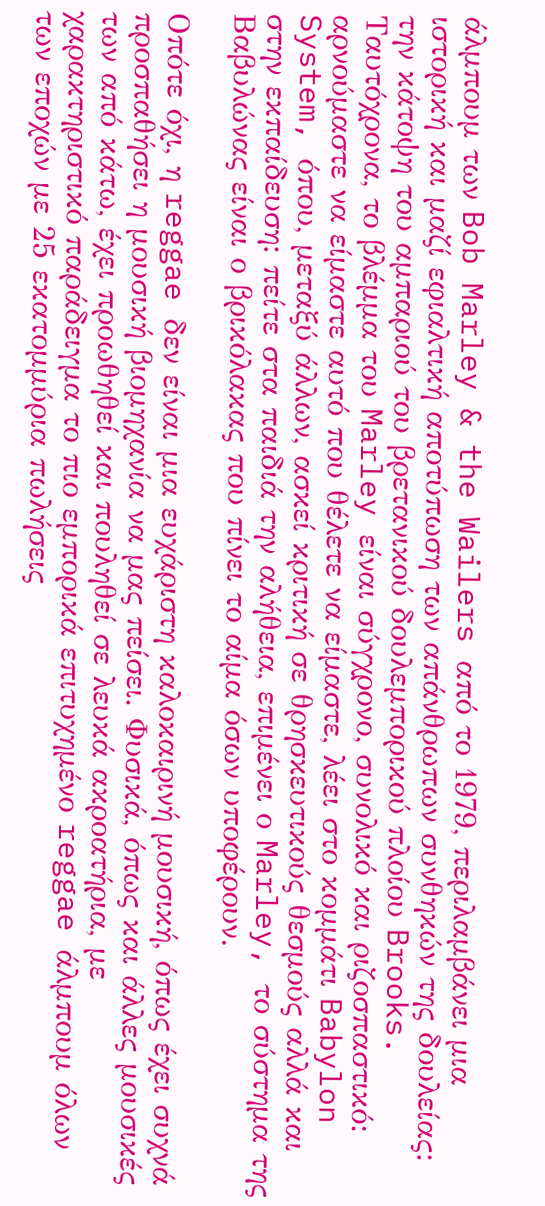άλμπουμ των Bob Marley & the Wailers από το 1979, περιλαμβάνει μια ιστορική και μαζί εφιαλτική αποτύπωση των απάνθρωπων συνθηκών της δουλείας: την κάτοψη του αμπαριού του βρετανικού δουλεμπορικού πλοίου Brooks. Ταυτόχρονα, το βλέμμα του Marley είναι σύγχρονο, συνολικό και ριζοσπαστικό: αρνούμαστε να είμαστε αυτό που θέλετε να είμαστε, λέει στο κομμάτι Babylon System, όπου, μεταξύ άλλων, ασκεί κριτική σε θρησκευτικούς θεσμούς αλλά και στην εκπαίδευση: πείτε στα παιδιά την αλήθεια, επιμένει ο Marley, το σύστημα της Βαβυλώνας είναι ο βρικόλακας που πίνει το αίμα όσων υποφέρουν.

Οπότε όχι, η reggae δεν είναι μια ευχάριστη καλοκαιρινή μουσική, όπως έχει συχνά προσπαθήσει η μουσική βιομηχανία να μας πείσει. Φυσικά, όπως και άλλες μουσικές των από κάτω, έχει προωθηθεί και πουληθεί σε λευκά ακροατήρια, με χαρακτηριστικό παράδειγμα το πιο εμπορικά επιτυχημένο reggae άλμπουμ όλων των εποχών με 25 εκατομμύρια πωλήσεις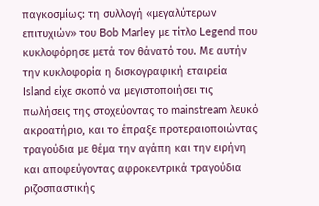παγκοσμίως: τη συλλογή «μεγαλύτερων επιτυχιών» του Bob Marley με τίτλο Legend που κυκλοφόρησε μετά τον θάνατό του. Με αυτήν την κυκλοφορία η δισκογραφική εταιρεία Island είχε σκοπό να μεγιστοποιήσει τις πωλήσεις της στοχεύοντας το mainstream λευκό ακροατήριο, και το έπραξε προτεραιοποιώντας τραγούδια με θέμα την αγάπη και την ειρήνη και αποφεύγοντας αφροκεντρικά τραγούδια ριζοσπαστικής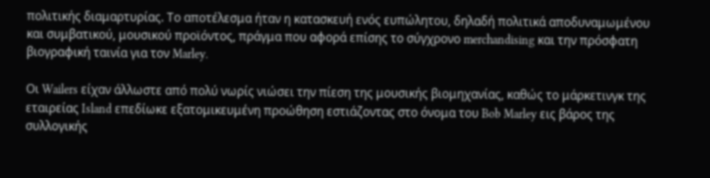πολιτικής διαμαρτυρίας. Το αποτέλεσμα ήταν η κατασκευή ενός ευπώλητου, δηλαδή πολιτικά αποδυναμωμένου και συμβατικού, μουσικού προϊόντος, πράγμα που αφορά επίσης το σύγχρονο merchandising και την πρόσφατη βιογραφική ταινία για τον Marley.

Oι Wailers είχαν άλλωστε από πολύ νωρίς νιώσει την πίεση της μουσικής βιομηχανίας, καθώς το μάρκετινγκ της εταιρείας Island επεδίωκε εξατομικευμένη προώθηση εστιάζοντας στο όνομα του Bob Marley εις βάρος της συλλογικής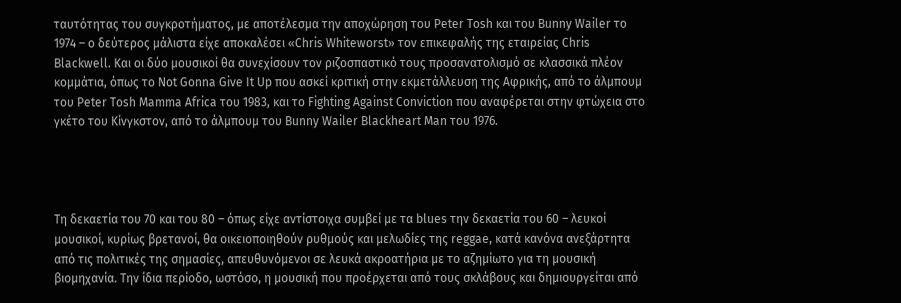ταυτότητας του συγκροτήματος, με αποτέλεσμα την αποχώρηση του Peter Tosh και του Bunny Wailer το 1974 – o δεύτερος μάλιστα είχε αποκαλέσει «Chris Whiteworst» τον επικεφαλής της εταιρείας Chris Blackwell. Και οι δύο μουσικοί θα συνεχίσουν τον ριζοσπαστικό τους προσανατολισμό σε κλασσικά πλέον κομμάτια, όπως το Not Gonna Give It Up που ασκεί κριτική στην εκμετάλλευση της Αφρικής, από το άλμπουμ του Peter Tosh Mamma Africa του 1983, και το Fighting Against Conviction που αναφέρεται στην φτώχεια στο γκέτο του Κίνγκστον, από το άλμπουμ του Bunny Wailer Blackheart Man του 1976.




Τη δεκαετία του 70 και του 80 – όπως είχε αντίστοιχα συμβεί με τα blues την δεκαετία του 60 – λευκοί μουσικοί, κυρίως βρετανοί, θα οικειοποιηθούν ρυθμούς και μελωδίες της reggae, κατά κανόνα ανεξάρτητα από τις πολιτικές της σημασίες, απευθυνόμενοι σε λευκά ακροατήρια με το αζημίωτο για τη μουσική βιομηχανία. Την ίδια περίοδο, ωστόσο, η μουσική που προέρχεται από τους σκλάβους και δημιουργείται από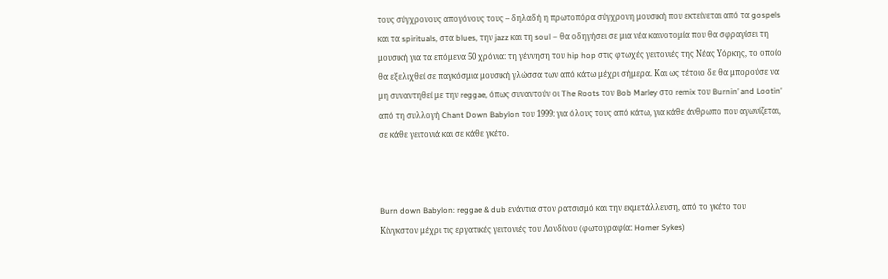τους σύγχρονους απογόνους τους – δηλαδή η πρωτοπόρα σύγχρονη μουσική που εκτείνεται από τα gospels και τα spirituals, στα blues, την jazz και τη soul – θα οδηγήσει σε μια νέα καινοτομία που θα σφραγίσει τη μουσική για τα επόμενα 50 χρόνια: τη γέννηση του hip hop στις φτωχές γειτονιές της Νέας Υόρκης, το οποίο θα εξελιχθεί σε παγκόσμια μουσική γλώσσα των από κάτω μέχρι σήμερα. Και ως τέτοιο δε θα μπορούσε να μη συναντηθεί με την reggae, όπως συναντούν οι The Roots τον Bob Marley στο remix του Burnin’ and Lootin’ από τη συλλογή Chant Down Babylon του 1999: για όλους τους από κάτω, για κάθε άνθρωπο που αγωνίζεται, σε κάθε γειτονιά και σε κάθε γκέτο.



Burn down Babylon: reggae & dub ενάντια στον ρατσισμό και την εκμετάλλευση, από το γκέτο του Κίνγκστον μέχρι τις εργατικές γειτονιές του Λονδίνου (φωτογραφία: Homer Sykes)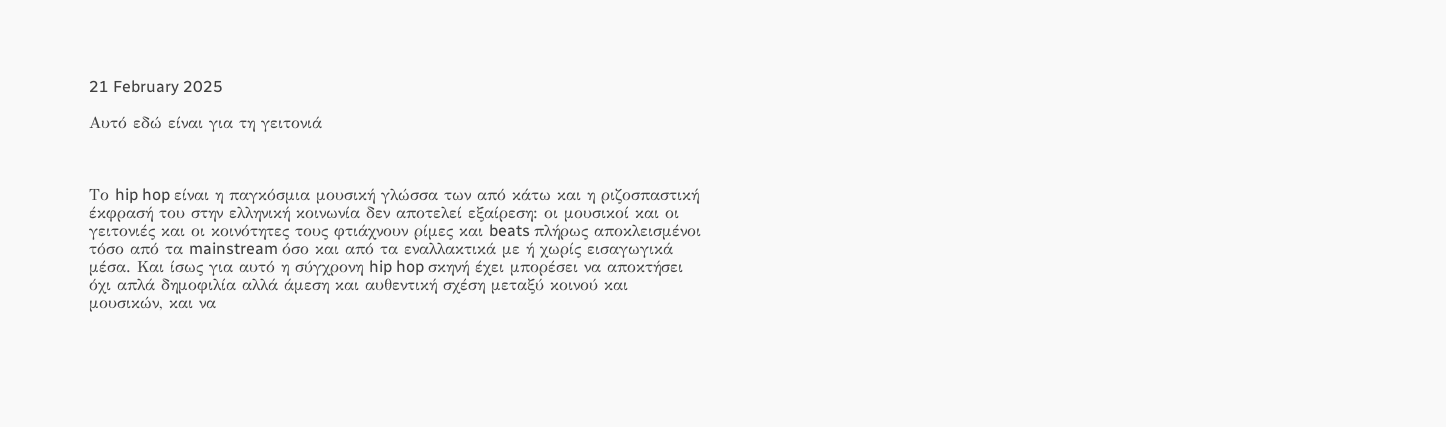21 February 2025

Αυτό εδώ είναι για τη γειτονιά



Το hip hop είναι η παγκόσμια μουσική γλώσσα των από κάτω και η ριζοσπαστική έκφρασή του στην ελληνική κοινωνία δεν αποτελεί εξαίρεση: οι μουσικοί και οι γειτονιές και οι κοινότητες τους φτιάχνουν ρίμες και beats πλήρως αποκλεισμένοι τόσο από τα mainstream όσο και από τα εναλλακτικά με ή χωρίς εισαγωγικά μέσα. Και ίσως για αυτό η σύγχρονη hip hop σκηνή έχει μπορέσει να αποκτήσει όχι απλά δημοφιλία αλλά άμεση και αυθεντική σχέση μεταξύ κοινού και μουσικών, και να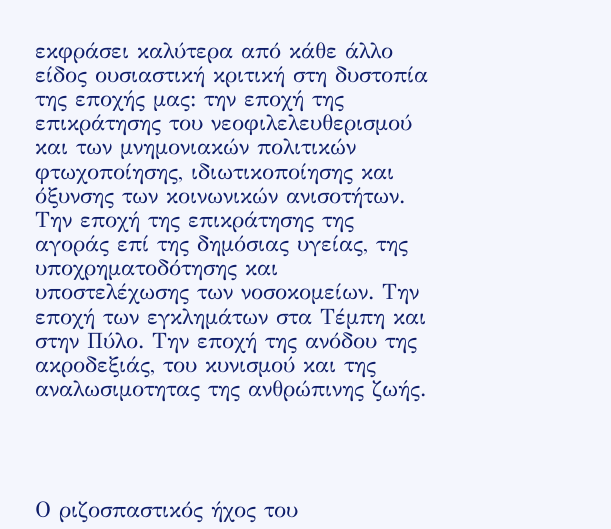εκφράσει καλύτερα από κάθε άλλο είδος ουσιαστική κριτική στη δυστοπία της εποχής μας: την εποχή της επικράτησης του νεοφιλελευθερισμού και των μνημονιακών πολιτικών φτωχοποίησης, ιδιωτικοποίησης και όξυνσης των κοινωνικών ανισοτήτων. Την εποχή της επικράτησης της αγοράς επί της δημόσιας υγείας, της υποχρηματοδότησης και υποστελέχωσης των νοσοκομείων. Την εποχή των εγκλημάτων στα Τέμπη και στην Πύλο. Την εποχή της ανόδου της ακροδεξιάς, του κυνισμού και της αναλωσιμοτητας της ανθρώπινης ζωής.




Ο ριζοσπαστικός ήχος του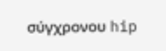σύγχρονου hip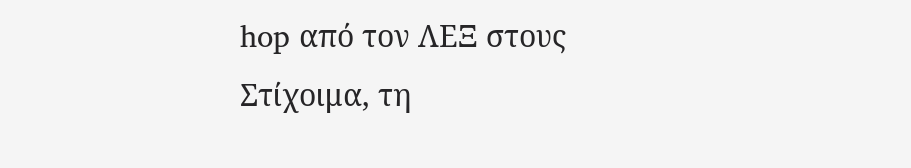hop από τον ΛΕΞ στους Στίχοιμα, τη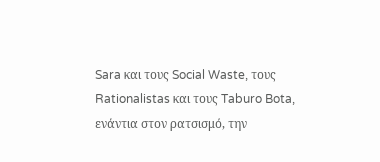Sara και τους Social Waste, τους Rationalistas και τους Taburo Bota, ενάντια στον ρατσισμό, την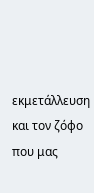εκμετάλλευση και τον ζόφο που μας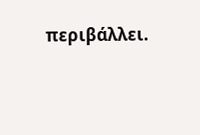περιβάλλει.